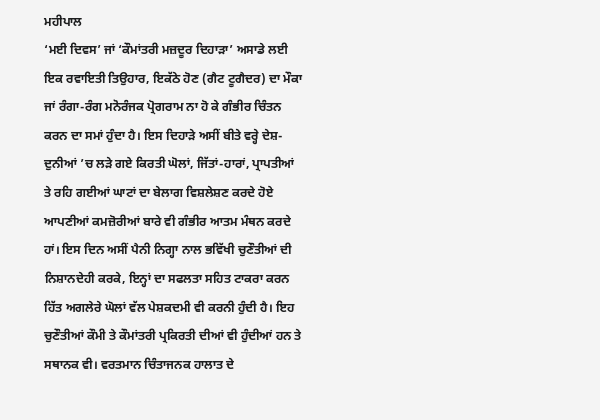ਮਹੀਪਾਲ
‘ਮਈ ਦਿਵਸ’ ਜਾਂ ‘ਕੌਮਾਂਤਰੀ ਮਜ਼ਦੂਰ ਦਿਹਾੜਾ’ ਅਸਾਡੇ ਲਈ ਇਕ ਰਵਾਇਤੀ ਤਿਉਹਾਰ, ਇਕੱਠੇ ਹੋਣ (ਗੈਟ ਟੂਗੈਦਰ) ਦਾ ਮੌਕਾ ਜਾਂ ਰੰਗਾ-ਰੰਗ ਮਨੋਰੰਜਕ ਪ੍ਰੋਗਰਾਮ ਨਾ ਹੋ ਕੇ ਗੰਭੀਰ ਚਿੰਤਨ ਕਰਨ ਦਾ ਸਮਾਂ ਹੁੰਦਾ ਹੈ। ਇਸ ਦਿਹਾੜੇ ਅਸੀਂ ਬੀਤੇ ਵਰ੍ਹੇ ਦੇਸ਼-ਦੁਨੀਆਂ ’ਚ ਲੜੇ ਗਏ ਕਿਰਤੀ ਘੋਲਾਂ, ਜਿੱਤਾਂ-ਹਾਰਾਂ, ਪ੍ਰਾਪਤੀਆਂ ਤੇ ਰਹਿ ਗਈਆਂ ਘਾਟਾਂ ਦਾ ਬੇਲਾਗ ਵਿਸ਼ਲੇਸ਼ਣ ਕਰਦੇ ਹੋਏ ਆਪਣੀਆਂ ਕਮਜ਼ੋਰੀਆਂ ਬਾਰੇ ਵੀ ਗੰਭੀਰ ਆਤਮ ਮੰਥਨ ਕਰਦੇ ਹਾਂ। ਇਸ ਦਿਨ ਅਸੀਂ ਪੈਨੀ ਨਿਗ੍ਹਾ ਨਾਲ ਭਵਿੱਖੀ ਚੁਣੌਤੀਆਂ ਦੀ ਨਿਸ਼ਾਨਦੇਹੀ ਕਰਕੇ, ਇਨ੍ਹਾਂ ਦਾ ਸਫਲਤਾ ਸਹਿਤ ਟਾਕਰਾ ਕਰਨ ਹਿੱਤ ਅਗਲੇਰੇ ਘੋਲਾਂ ਵੱਲ ਪੇਸ਼ਕਦਮੀ ਵੀ ਕਰਨੀ ਹੁੰਦੀ ਹੈ। ਇਹ ਚੁਣੌਤੀਆਂ ਕੌਮੀ ਤੇ ਕੌਮਾਂਤਰੀ ਪ੍ਰਕਿਰਤੀ ਦੀਆਂ ਵੀ ਹੁੰਦੀਆਂ ਹਨ ਤੇ ਸਥਾਨਕ ਵੀ। ਵਰਤਮਾਨ ਚਿੰਤਾਜਨਕ ਹਾਲਾਤ ਦੇ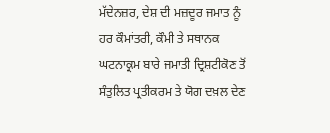ਮੱਦੇਨਜ਼ਰ, ਦੇਸ਼ ਦੀ ਮਜ਼ਦੂਰ ਜਮਾਤ ਨੂੰ ਹਰ ਕੌਮਾਂਤਰੀ, ਕੌਮੀ ਤੇ ਸਥਾਨਕ ਘਟਨਾਕ੍ਰਮ ਬਾਰੇ ਜਮਾਤੀ ਦ੍ਰਿਸ਼ਟੀਕੋਣ ਤੋਂ ਸੰਤੁਲਿਤ ਪ੍ਰਤੀਕਰਮ ਤੇ ਯੋਗ ਦਖ਼ਲ ਦੇਣ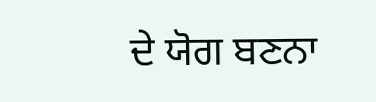ਦੇ ਯੋਗ ਬਣਨਾ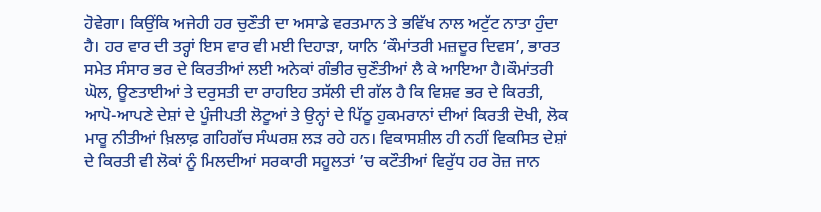ਹੋਵੇਗਾ। ਕਿਉਂਕਿ ਅਜੇਹੀ ਹਰ ਚੁਣੌਤੀ ਦਾ ਅਸਾਡੇ ਵਰਤਮਾਨ ਤੇ ਭਵਿੱਖ ਨਾਲ ਅਟੁੱਟ ਨਾਤਾ ਹੁੰਦਾ ਹੈ। ਹਰ ਵਾਰ ਦੀ ਤਰ੍ਹਾਂ ਇਸ ਵਾਰ ਵੀ ਮਈ ਦਿਹਾੜਾ, ਯਾਨਿ ‘ਕੌਮਾਂਤਰੀ ਮਜ਼ਦੂਰ ਦਿਵਸ’, ਭਾਰਤ ਸਮੇਤ ਸੰਸਾਰ ਭਰ ਦੇ ਕਿਰਤੀਆਂ ਲਈ ਅਨੇਕਾਂ ਗੰਭੀਰ ਚੁਣੌਤੀਆਂ ਲੈ ਕੇ ਆਇਆ ਹੈ।ਕੌਮਾਂਤਰੀ ਘੋਲ, ਊਣਤਾਈਆਂ ਤੇ ਦਰੁਸਤੀ ਦਾ ਰਾਹਇਹ ਤਸੱਲੀ ਦੀ ਗੱਲ ਹੈ ਕਿ ਵਿਸ਼ਵ ਭਰ ਦੇ ਕਿਰਤੀ, ਆਪੋ-ਆਪਣੇ ਦੇਸ਼ਾਂ ਦੇ ਪੂੰਜੀਪਤੀ ਲੋਟੂਆਂ ਤੇ ਉਨ੍ਹਾਂ ਦੇ ਪਿੱਠੂ ਹੁਕਮਰਾਨਾਂ ਦੀਆਂ ਕਿਰਤੀ ਦੋਖੀ, ਲੋਕ ਮਾਰੂ ਨੀਤੀਆਂ ਖ਼ਿਲਾਫ਼ ਗਹਿਗੱਚ ਸੰਘਰਸ਼ ਲੜ ਰਹੇ ਹਨ। ਵਿਕਾਸਸ਼ੀਲ ਹੀ ਨਹੀਂ ਵਿਕਸਿਤ ਦੇਸ਼ਾਂ ਦੇ ਕਿਰਤੀ ਵੀ ਲੋਕਾਂ ਨੂੰ ਮਿਲਦੀਆਂ ਸਰਕਾਰੀ ਸਹੂਲਤਾਂ ’ਚ ਕਟੌਤੀਆਂ ਵਿਰੁੱਧ ਹਰ ਰੋਜ਼ ਜਾਨ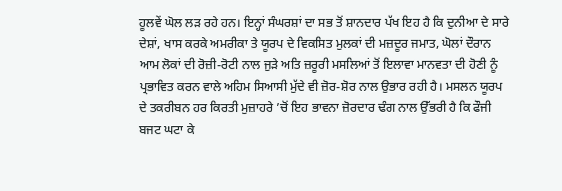ਹੂਲਵੇਂ ਘੋਲ ਲੜ ਰਹੇ ਹਨ। ਇਨ੍ਹਾਂ ਸੰਘਰਸ਼ਾਂ ਦਾ ਸਭ ਤੋਂ ਸ਼ਾਨਦਾਰ ਪੱਖ ਇਹ ਹੈ ਕਿ ਦੁਨੀਆ ਦੇ ਸਾਰੇ ਦੇਸ਼ਾਂ, ਖਾਸ ਕਰਕੇ ਅਮਰੀਕਾ ਤੇ ਯੂਰਪ ਦੇ ਵਿਕਸਿਤ ਮੁਲਕਾਂ ਦੀ ਮਜ਼ਦੂਰ ਜਮਾਤ, ਘੋਲਾਂ ਦੌਰਾਨ ਆਮ ਲੋਕਾਂ ਦੀ ਰੋਜ਼ੀ-ਰੋਟੀ ਨਾਲ ਜੁੜੇ ਅਤਿ ਜ਼ਰੂਰੀ ਮਸਲਿਆਂ ਤੋਂ ਇਲਾਵਾ ਮਾਨਵਤਾ ਦੀ ਹੋਣੀ ਨੂੰ ਪ੍ਰਭਾਵਿਤ ਕਰਨ ਵਾਲੇ ਅਹਿਮ ਸਿਆਸੀ ਮੁੱਦੇ ਵੀ ਜ਼ੋਰ-ਸ਼ੋਰ ਨਾਲ ਉਭਾਰ ਰਹੀ ਹੈ। ਮਸਲਨ ਯੂਰਪ ਦੇ ਤਕਰੀਬਨ ਹਰ ਕਿਰਤੀ ਮੁਜ਼ਾਹਰੇ ’ਚੋਂ ਇਹ ਭਾਵਨਾ ਜ਼ੋਰਦਾਰ ਢੰਗ ਨਾਲ ਉੱਭਰੀ ਹੈ ਕਿ ਫੌਜੀ ਬਜਟ ਘਟਾ ਕੇ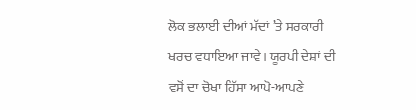ਲੋਕ ਭਲਾਈ ਦੀਆਂ ਮੱਦਾਂ ’ਤੇ ਸਰਕਾਰੀ ਖਰਚ ਵਧਾਇਆ ਜਾਵੇ। ਯੂਰਪੀ ਦੇਸ਼ਾਂ ਦੀ ਵਸੋਂ ਦਾ ਚੋਖਾ ਹਿੱਸਾ ਆਪੋ-ਆਪਣੇ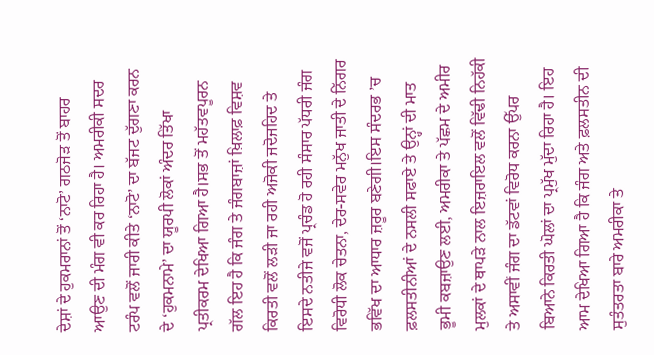ਦੇਸ਼ਾਂ ਦੇ ਹੁਕਮਰਾਨਾਂ ਤੋਂ ‘ਨਾਟੋ’ ਗਠਜੋੜ ਤੋਂ ਬਾਹਰ ਆਉਣ ਦੀ ਮੰਗ ਵੀ ਕਰ ਰਿਹਾ ਹੈ। ਅਮਰੀਕੀ ਸਦਰ ਟਰੰਪ ਵਲੋਂ ਜਾਰੀ ਕੀਤੇ ‘ਨਾਟੋ’ ਦਾ ਬੱਜਟ ਦੁੱਗਣਾ ਕਰਨ ਦੇ ‘ਹੁਕਮਨਾਮੇ’ ਦਾ ਯੂਰਪੀ ਲੋਕਾਂ ਅੰਦਰ ਤਿੱਖਾ ਪ੍ਰਤੀਕਰਮ ਦੇਖਿਆ ਗਿਆ ਹੈ।ਸਭ ਤੋਂ ਮਹੱਤਵਪੂਰਨ ਗੱਲ ਇਹ ਹੈ ਕਿ ਜੰਗ ਤੇ ਜੰਗਬਾਜ਼ਾਂ ਖ਼ਿਲਾਫ਼ ਵਿਸ਼ਵ ਕਿਰਤੀ ਵਲੋਂ ਲੜੀ ਜਾ ਰਹੀ ਅਜੋਕੀ ਜਦੋਜਹਿਦ ਤੇ ਇਸਦੇ ਨਤੀਜੇ ਵਜੋਂ ਪ੍ਰਚੰਡ ਹੋ ਰਹੀ ਸੰਸਾਰ ਪੱਧਰੀ ਜੰਗ ਵਿਰੋਧੀ ਲੋਕ ਚੇਤਨਾ, ਦੇਰ-ਸਵੇਰ ਮਨੁੱਖ ਜਾਤੀ ਦੇ ਨਿੱਗਰ ਭਵਿੱਖ ਦਾ ਆਧਾਰ ਜ਼ਰੂਰ ਬਣੇਗੀ।ਇਸ ਸੰਦਰਭ ’ਚ ਫ਼ਲਸਤੀਨੀਆਂ ਦੇ ਨਸਲੀ ਸਫਾਏ ਤੇ ਉਨ੍ਹਾਂ ਦੀ ਮਾਤ ਭੂਮੀ ਕਬਜ਼ਾਉਣ ਲਈ, ਅਮਰੀਕਾ ਤੇ ਪੱਛਮ ਦੇ ਅਮੀਰ ਮੁਲਕਾਂ ਦੇ ਥਾਪੜੇ ਨਾਲ ਇਜ਼ਰਾਇਲ ਵਲੋਂ ਵਿੱਢੀ ਨਿਹੱਕੀ ਤੇ ਅਸਾਵੀਂ ਜੰਗ ਦਾ ਡੱਟਵਾਂ ਵਿਰੋਧ ਕਰਨਾ ਉੱਪਰ ਬਿਆਨੇ ਕਿਰਤੀ ਘੋਲਾਂ ਦਾ ਪ੍ਰਮੁੱਖ ਮੁੱਦਾ ਰਿਹਾ ਹੈ। ਇਹ ਆਮ ਦੇਖਿਆ ਗਿਆ ਹੈ ਕਿ ਜੰਗ ਅਤੇ ਫ਼ਲਸਤੀਨ ਦੀ ਸੁਤੰਤਰਤਾ ਬਾਰੇ ਅਮਰੀਕਾ ਤੇ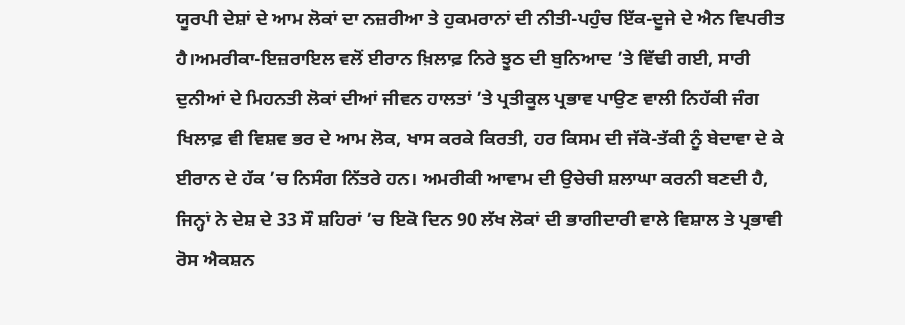ਯੂਰਪੀ ਦੇਸ਼ਾਂ ਦੇ ਆਮ ਲੋਕਾਂ ਦਾ ਨਜ਼ਰੀਆ ਤੇ ਹੁਕਮਰਾਨਾਂ ਦੀ ਨੀਤੀ-ਪਹੁੰਚ ਇੱਕ-ਦੂਜੇ ਦੇ ਐਨ ਵਿਪਰੀਤ ਹੈ।ਅਮਰੀਕਾ-ਇਜ਼ਰਾਇਲ ਵਲੋਂ ਈਰਾਨ ਖ਼ਿਲਾਫ਼ ਨਿਰੇ ਝੂਠ ਦੀ ਬੁਨਿਆਦ ’ਤੇ ਵਿੱਢੀ ਗਈ, ਸਾਰੀ ਦੁਨੀਆਂ ਦੇ ਮਿਹਨਤੀ ਲੋਕਾਂ ਦੀਆਂ ਜੀਵਨ ਹਾਲਤਾਂ ’ਤੇ ਪ੍ਰਤੀਕੂਲ ਪ੍ਰਭਾਵ ਪਾਉਣ ਵਾਲੀ ਨਿਹੱਕੀ ਜੰਗ ਖਿਲਾਫ਼ ਵੀ ਵਿਸ਼ਵ ਭਰ ਦੇ ਆਮ ਲੋਕ, ਖਾਸ ਕਰਕੇ ਕਿਰਤੀ, ਹਰ ਕਿਸਮ ਦੀ ਜੱਕੋ-ਤੱਕੀ ਨੂੰ ਬੇਦਾਵਾ ਦੇ ਕੇ ਈਰਾਨ ਦੇ ਹੱਕ ’ਚ ਨਿਸੰਗ ਨਿੱਤਰੇ ਹਨ। ਅਮਰੀਕੀ ਆਵਾਮ ਦੀ ਉਚੇਚੀ ਸ਼ਲਾਘਾ ਕਰਨੀ ਬਣਦੀ ਹੈ, ਜਿਨ੍ਹਾਂ ਨੇ ਦੇਸ਼ ਦੇ 33 ਸੌ ਸ਼ਹਿਰਾਂ ’ਚ ਇਕੋ ਦਿਨ 90 ਲੱਖ ਲੋਕਾਂ ਦੀ ਭਾਗੀਦਾਰੀ ਵਾਲੇ ਵਿਸ਼ਾਲ ਤੇ ਪ੍ਰਭਾਵੀ ਰੋਸ ਐਕਸ਼ਨ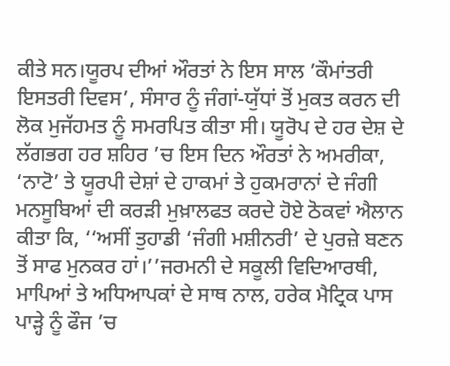ਕੀਤੇ ਸਨ।ਯੂਰਪ ਦੀਆਂ ਔਰਤਾਂ ਨੇ ਇਸ ਸਾਲ ’ਕੌਮਾਂਤਰੀ ਇਸਤਰੀ ਦਿਵਸ’, ਸੰਸਾਰ ਨੂੰ ਜੰਗਾਂ-ਯੁੱਧਾਂ ਤੋਂ ਮੁਕਤ ਕਰਨ ਦੀ ਲੋਕ ਮੁਜੱਹਮਤ ਨੂੰ ਸਮਰਪਿਤ ਕੀਤਾ ਸੀ। ਯੂਰੋਪ ਦੇ ਹਰ ਦੇਸ਼ ਦੇ ਲੱਗਭਗ ਹਰ ਸ਼ਹਿਰ ’ਚ ਇਸ ਦਿਨ ਔਰਤਾਂ ਨੇ ਅਮਰੀਕਾ, ‘ਨਾਟੋ’ ਤੇ ਯੂਰਪੀ ਦੇਸ਼ਾਂ ਦੇ ਹਾਕਮਾਂ ਤੇ ਹੁਕਮਰਾਨਾਂ ਦੇ ਜੰਗੀ ਮਨਸੂਬਿਆਂ ਦੀ ਕਰੜੀ ਮੁਖ਼ਾਲਫਤ ਕਰਦੇ ਹੋਏ ਠੋਕਵਾਂ ਐਲਾਨ ਕੀਤਾ ਕਿ, ‘‘ਅਸੀਂ ਤੁਹਾਡੀ ‘ਜੰਗੀ ਮਸ਼ੀਨਰੀ’ ਦੇ ਪੁਰਜ਼ੇ ਬਣਨ ਤੋਂ ਸਾਫ ਮੁਨਕਰ ਹਾਂ।’’ਜਰਮਨੀ ਦੇ ਸਕੂਲੀ ਵਿਦਿਆਰਥੀ, ਮਾਪਿਆਂ ਤੇ ਅਧਿਆਪਕਾਂ ਦੇ ਸਾਥ ਨਾਲ, ਹਰੇਕ ਮੈਟ੍ਰਿਕ ਪਾਸ ਪਾੜ੍ਹੇ ਨੂੰ ਫੌਜ ’ਚ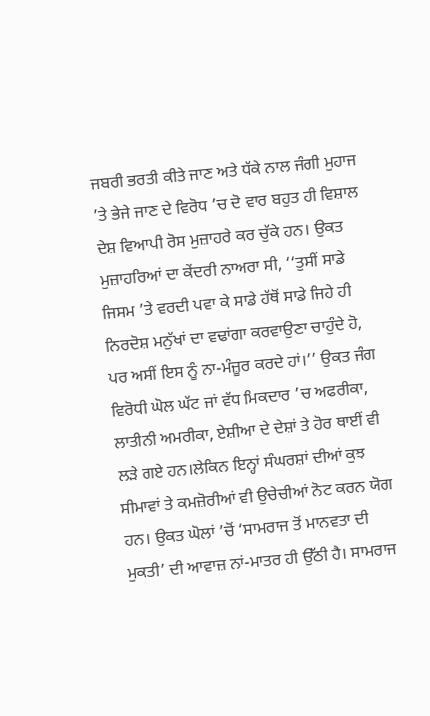ਜਬਰੀ ਭਰਤੀ ਕੀਤੇ ਜਾਣ ਅਤੇ ਧੱਕੇ ਨਾਲ ਜੰਗੀ ਮੁਹਾਜ ’ਤੇ ਭੇਜੇ ਜਾਣ ਦੇ ਵਿਰੋਧ ’ਚ ਦੋ ਵਾਰ ਬਹੁਤ ਹੀ ਵਿਸ਼ਾਲ ਦੇਸ਼ ਵਿਆਪੀ ਰੋਸ ਮੁਜ਼ਾਹਰੇ ਕਰ ਚੁੱਕੇ ਹਨ। ਉਕਤ ਮੁਜ਼ਾਹਰਿਆਂ ਦਾ ਕੇਂਦਰੀ ਨਾਅਰਾ ਸੀ, ‘‘ਤੁਸੀਂ ਸਾਡੇ ਜਿਸਮ ’ਤੇ ਵਰਦੀ ਪਵਾ ਕੇ ਸਾਡੇ ਹੱਥੋਂ ਸਾਡੇ ਜਿਹੇ ਹੀ ਨਿਰਦੋਸ਼ ਮਨੁੱਖਾਂ ਦਾ ਵਢਾਂਗਾ ਕਰਵਾਉਣਾ ਚਾਹੁੰਦੇ ਹੋ, ਪਰ ਅਸੀਂ ਇਸ ਨੂੰ ਨਾ-ਮੰਜ਼ੂਰ ਕਰਦੇ ਹਾਂ।’’ ਉਕਤ ਜੰਗ ਵਿਰੋਧੀ ਘੋਲ ਘੱਟ ਜਾਂ ਵੱਧ ਮਿਕਦਾਰ ’ਚ ਅਫਰੀਕਾ, ਲਾਤੀਨੀ ਅਮਰੀਕਾ, ਏਸ਼ੀਆ ਦੇ ਦੇਸ਼ਾਂ ਤੇ ਹੋਰ ਥਾਈਂ ਵੀ ਲੜੇ ਗਏ ਹਨ।ਲੇਕਿਨ ਇਨ੍ਹਾਂ ਸੰਘਰਸ਼ਾਂ ਦੀਆਂ ਕੁਝ ਸੀਮਾਵਾਂ ਤੇ ਕਮਜ਼ੋਰੀਆਂ ਵੀ ਉਚੇਚੀਆਂ ਨੋਟ ਕਰਨ ਯੋਗ ਹਨ। ਉਕਤ ਘੋਲਾਂ ’ਚੋਂ ‘ਸਾਮਰਾਜ ਤੋਂ ਮਾਨਵਤਾ ਦੀ ਮੁਕਤੀ’ ਦੀ ਆਵਾਜ਼ ਨਾਂ-ਮਾਤਰ ਹੀ ਉੱਠੀ ਹੈ। ਸਾਮਰਾਜ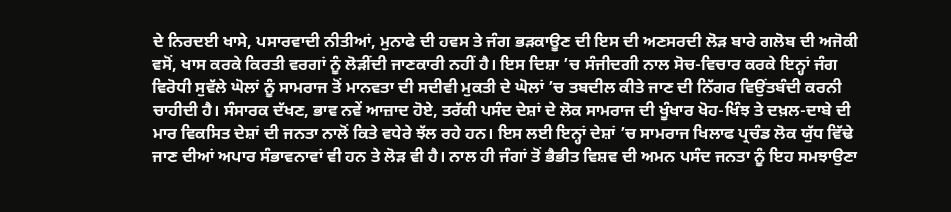ਦੇ ਨਿਰਦਈ ਖਾਸੇ, ਪਸਾਰਵਾਦੀ ਨੀਤੀਆਂ, ਮੁਨਾਫੇ ਦੀ ਹਵਸ ਤੇ ਜੰਗ ਭੜਕਾਊਣ ਦੀ ਇਸ ਦੀ ਅਣਸਰਦੀ ਲੋੜ ਬਾਰੇ ਗਲੋਬ ਦੀ ਅਜੋਕੀ ਵਸੋਂ, ਖਾਸ ਕਰਕੇ ਕਿਰਤੀ ਵਰਗਾਂ ਨੂੰ ਲੋੜੀਂਦੀ ਜਾਣਕਾਰੀ ਨਹੀਂ ਹੈ। ਇਸ ਦਿਸ਼ਾ ’ਚ ਸੰਜੀਦਗੀ ਨਾਲ ਸੋਚ-ਵਿਚਾਰ ਕਰਕੇ ਇਨ੍ਹਾਂ ਜੰਗ ਵਿਰੋਧੀ ਸੁਵੱਲੇ ਘੋਲਾਂ ਨੂੰ ਸਾਮਰਾਜ ਤੋਂ ਮਾਨਵਤਾ ਦੀ ਸਦੀਵੀ ਮੁਕਤੀ ਦੇ ਘੋਲਾਂ ’ਚ ਤਬਦੀਲ ਕੀਤੇ ਜਾਣ ਦੀ ਨਿੱਗਰ ਵਿਉਂਤਬੰਦੀ ਕਰਨੀ ਚਾਹੀਦੀ ਹੈ। ਸੰਸਾਰਕ ਦੱਖਣ, ਭਾਵ ਨਵੇਂ ਆਜ਼ਾਦ ਹੋਏ, ਤਰੱਕੀ ਪਸੰਦ ਦੇਸ਼ਾਂ ਦੇ ਲੋਕ ਸਾਮਰਾਜ ਦੀ ਖੂੰਖਾਰ ਖੋਹ-ਖਿੰਝ ਤੇ ਦਖ਼ਲ-ਦਾਬੇ ਦੀ ਮਾਰ ਵਿਕਸਿਤ ਦੇਸ਼ਾਂ ਦੀ ਜਨਤਾ ਨਾਲੋਂ ਕਿਤੇ ਵਧੇਰੇ ਝੱਲ ਰਹੇ ਹਨ। ਇਸ ਲਈ ਇਨ੍ਹਾਂ ਦੇਸ਼ਾਂ ’ਚ ਸਾਮਰਾਜ ਖਿਲਾਫ ਪ੍ਰਚੰਡ ਲੋਕ ਯੁੱਧ ਵਿੱਢੇ ਜਾਣ ਦੀਆਂ ਅਪਾਰ ਸੰਭਾਵਨਾਵਾਂ ਵੀ ਹਨ ਤੇ ਲੋੜ ਵੀ ਹੈ। ਨਾਲ ਹੀ ਜੰਗਾਂ ਤੋਂ ਭੈਭੀਤ ਵਿਸ਼ਵ ਦੀ ਅਮਨ ਪਸੰਦ ਜਨਤਾ ਨੂੰ ਇਹ ਸਮਝਾਉਣਾ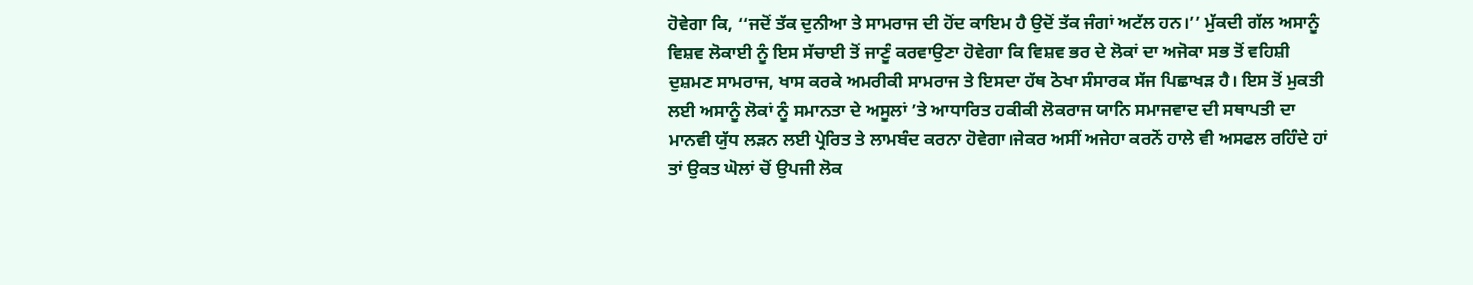ਹੋਵੇਗਾ ਕਿ, ‘‘ਜਦੋਂ ਤੱਕ ਦੁਨੀਆ ਤੇ ਸਾਮਰਾਜ ਦੀ ਹੋਂਦ ਕਾਇਮ ਹੈ ਉਦੋਂ ਤੱਕ ਜੰਗਾਂ ਅਟੱਲ ਹਨ।’’ ਮੁੱਕਦੀ ਗੱਲ ਅਸਾਨੂੰ ਵਿਸ਼ਵ ਲੋਕਾਈ ਨੂੰ ਇਸ ਸੱਚਾਈ ਤੋਂ ਜਾਣੂੰ ਕਰਵਾਉਣਾ ਹੋਵੇਗਾ ਕਿ ਵਿਸ਼ਵ ਭਰ ਦੇ ਲੋਕਾਂ ਦਾ ਅਜੋਕਾ ਸਭ ਤੋਂ ਵਹਿਸ਼ੀ ਦੁਸ਼ਮਣ ਸਾਮਰਾਜ, ਖਾਸ ਕਰਕੇ ਅਮਰੀਕੀ ਸਾਮਰਾਜ ਤੇ ਇਸਦਾ ਹੱਥ ਠੋਖਾ ਸੰਸਾਰਕ ਸੱਜ ਪਿਛਾਖੜ ਹੈ। ਇਸ ਤੋਂ ਮੁਕਤੀ ਲਈ ਅਸਾਨੂੰ ਲੋਕਾਂ ਨੂੰ ਸਮਾਨਤਾ ਦੇ ਅਸੂਲਾਂ ’ਤੇ ਆਧਾਰਿਤ ਹਕੀਕੀ ਲੋਕਰਾਜ ਯਾਨਿ ਸਮਾਜਵਾਦ ਦੀ ਸਥਾਪਤੀ ਦਾ ਮਾਨਵੀ ਯੁੱਧ ਲੜਨ ਲਈ ਪ੍ਰੇਰਿਤ ਤੇ ਲਾਮਬੰਦ ਕਰਨਾ ਹੋਵੇਗਾ।ਜੇਕਰ ਅਸੀਂ ਅਜੇਹਾ ਕਰਨੋਂ ਹਾਲੇ ਵੀ ਅਸਫਲ ਰਹਿੰਦੇ ਹਾਂ ਤਾਂ ਉਕਤ ਘੋਲਾਂ ਚੋਂ ਉਪਜੀ ਲੋਕ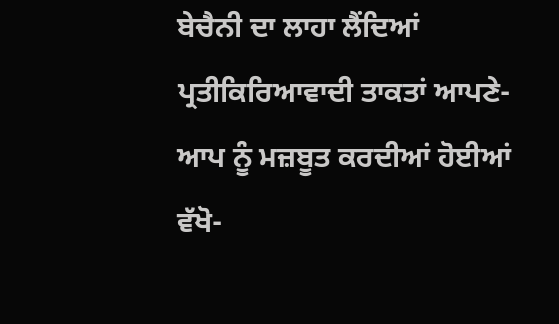ਬੇਚੈਨੀ ਦਾ ਲਾਹਾ ਲੈਂਦਿਆਂ ਪ੍ਰਤੀਕਿਰਿਆਵਾਦੀ ਤਾਕਤਾਂ ਆਪਣੇ-ਆਪ ਨੂੰ ਮਜ਼ਬੂਤ ਕਰਦੀਆਂ ਹੋਈਆਂ ਵੱਖੋ-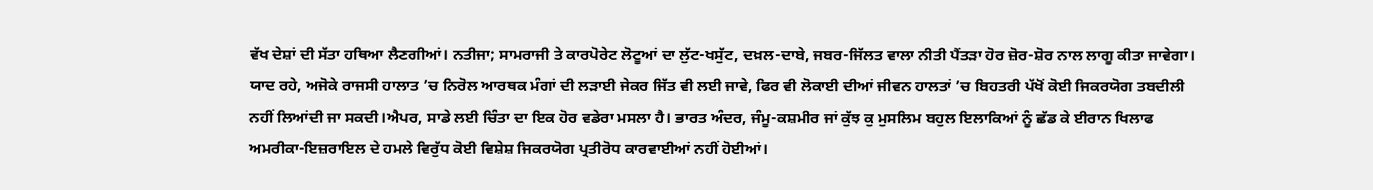ਵੱਖ ਦੇਸ਼ਾਂ ਦੀ ਸੱਤਾ ਹਥਿਆ ਲੈਣਗੀਆਂ। ਨਤੀਜਾ; ਸਾਮਰਾਜੀ ਤੇ ਕਾਰਪੋਰੇਟ ਲੋਟੂਆਂ ਦਾ ਲੁੱਟ-ਖਸੁੱਟ, ਦਖ਼ਲ-ਦਾਬੇ, ਜਬਰ-ਜਿੱਲਤ ਵਾਲਾ ਨੀਤੀ ਪੈਂਤੜਾ ਹੋਰ ਜ਼ੋਰ-ਸ਼ੋਰ ਨਾਲ ਲਾਗੂ ਕੀਤਾ ਜਾਵੇਗਾ। ਯਾਦ ਰਹੇ, ਅਜੋਕੇ ਰਾਜਸੀ ਹਾਲਾਤ ’ਚ ਨਿਰੋਲ ਆਰਥਕ ਮੰਗਾਂ ਦੀ ਲੜਾਈ ਜੇਕਰ ਜਿੱਤ ਵੀ ਲਈ ਜਾਵੇ, ਫਿਰ ਵੀ ਲੋਕਾਈ ਦੀਆਂ ਜੀਵਨ ਹਾਲਤਾਂ ’ਚ ਬਿਹਤਰੀ ਪੱਖੋਂ ਕੋਈ ਜਿਕਰਯੋਗ ਤਬਦੀਲੀ ਨਹੀਂ ਲਿਆਂਦੀ ਜਾ ਸਕਦੀ।ਐਪਰ, ਸਾਡੇ ਲਈ ਚਿੰਤਾ ਦਾ ਇਕ ਹੋਰ ਵਡੇਰਾ ਮਸਲਾ ਹੈ। ਭਾਰਤ ਅੰਦਰ, ਜੰਮੂ-ਕਸ਼ਮੀਰ ਜਾਂ ਕੁੱਝ ਕੁ ਮੁਸਲਿਮ ਬਹੁਲ ਇਲਾਕਿਆਂ ਨੂੰ ਛੱਡ ਕੇ ਈਰਾਨ ਖਿਲਾਫ ਅਮਰੀਕਾ-ਇਜ਼ਰਾਇਲ ਦੇ ਹਮਲੇ ਵਿਰੁੱਧ ਕੋਈ ਵਿਸ਼ੇਸ਼ ਜਿਕਰਯੋਗ ਪ੍ਰਤੀਰੋਧ ਕਾਰਵਾਈਆਂ ਨਹੀਂ ਹੋਈਆਂ।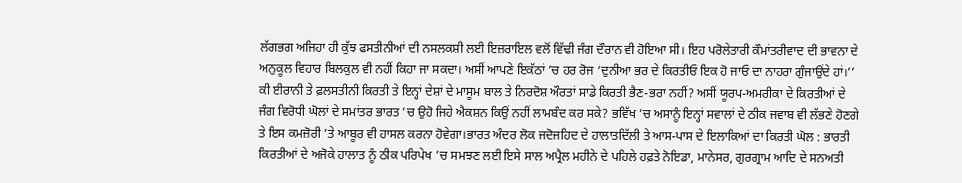ਲੱਗਭਗ ਅਜਿਹਾ ਹੀ ਕੁੱਝ ਫਸਤੀਨੀਆਂ ਦੀ ਨਸਲਕਸ਼ੀ ਲਈ ਇਜ਼ਰਾਇਲ ਵਲੋਂ ਵਿੱਢੀ ਜੰਗ ਦੌਰਾਨ ਵੀ ਹੋਇਆ ਸੀ। ਇਹ ਪਰੋਲੇਤਾਰੀ ਕੌਮਾਂਤਰੀਵਾਦ ਦੀ ਭਾਵਨਾ ਦੇ ਅਨੁਕੂਲ ਵਿਹਾਰ ਬਿਲਕੁਲ ਵੀ ਨਹੀਂ ਕਿਹਾ ਜਾ ਸਕਦਾ। ਅਸੀਂ ਆਪਣੇ ਇਕੱਠਾਂ ’ਚ ਹਰ ਰੋਜ ‘ਦੁਨੀਆ ਭਰ ਦੇ ਕਿਰਤੀਓ ਇਕ ਹੋ ਜਾਓ ਦਾ ਨਾਹਰਾ ਗੁੰਜਾਉਂਦੇ ਹਾਂ।’’ ਕੀ ਈਰਾਨੀ ਤੇ ਫ਼ਲਸਤੀਨੀ ਕਿਰਤੀ ਤੇ ਇਨ੍ਹਾਂ ਦੇਸ਼ਾਂ ਦੇ ਮਾਸੂਮ ਬਾਲ ਤੇ ਨਿਰਦੋਸ਼ ਔਰਤਾਂ ਸਾਡੇ ਕਿਰਤੀ ਭੈਣ-ਭਰਾ ਨਹੀਂ? ਅਸੀਂ ਯੂਰਪ-ਅਮਰੀਕਾ ਦੇ ਕਿਰਤੀਆਂ ਦੇ ਜੰਗ ਵਿਰੋਧੀ ਘੋਲਾਂ ਦੇ ਸਮਾਂਤਰ ਭਾਰਤ ’ਚ ਉਹੋ ਜਿਹੇ ਐਕਸ਼ਨ ਕਿਉਂ ਨਹੀਂ ਲਾਮਬੰਦ ਕਰ ਸਕੇ? ਭਵਿੱਖ ’ਚ ਅਸਾਨੂੰ ਇਨ੍ਹਾਂ ਸਵਾਲਾਂ ਦੇ ਠੀਕ ਜਵਾਬ ਵੀ ਲੱਭਣੇ ਹੋਣਗੇ ਤੇ ਇਸ ਕਮਜ਼ੋਰੀ ’ਤੇ ਆਬੂਰ ਵੀ ਹਾਸਲ ਕਰਨਾ ਹੋਵੇਗਾ।ਭਾਰਤ ਅੰਦਰ ਲੋਕ ਜਦੋਜਹਿਦ ਦੇ ਹਾਲਾਤਦਿੱਲੀ ਤੇ ਆਸ-ਪਾਸ ਦੇ ਇਲਾਕਿਆਂ ਦਾ ਕਿਰਤੀ ਘੋਲ : ਭਾਰਤੀ ਕਿਰਤੀਆਂ ਦੇ ਅਜੋਕੇ ਹਾਲਾਤ ਨੂੰ ਠੀਕ ਪਰਿਪੇਖ ’ਚ ਸਮਝਣ ਲਈ ਇਸੇ ਸਾਲ ਅਪ੍ਰੈਲ ਮਹੀਨੇ ਦੇ ਪਹਿਲੇ ਹਫ਼ਤੇ ਨੋਇਡਾ, ਮਾਨੇਸਰ, ਗੁਰਗ੍ਰਾਮ ਆਦਿ ਦੇ ਸਨਅਤੀ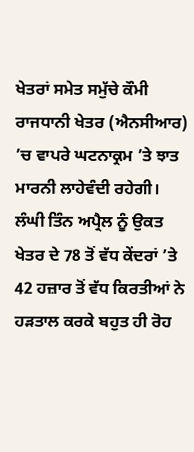ਖੇਤਰਾਂ ਸਮੇਤ ਸਮੁੱਚੇ ਕੌਮੀ ਰਾਜਧਾਨੀ ਖੇਤਰ (ਐਨਸੀਆਰ) ’ਚ ਵਾਪਰੇ ਘਟਨਾਕ੍ਰਮ ’ਤੇ ਝਾਤ ਮਾਰਨੀ ਲਾਹੇਵੰਦੀ ਰਹੇਗੀ। ਲੰਘੀ ਤਿੰਨ ਅਪ੍ਰੈਲ ਨੂੰ ਉਕਤ ਖੇਤਰ ਦੇ 78 ਤੋਂ ਵੱਧ ਕੇਂਦਰਾਂ ’ਤੇ 42 ਹਜ਼ਾਰ ਤੋਂ ਵੱਧ ਕਿਰਤੀਆਂ ਨੇ ਹੜਤਾਲ ਕਰਕੇ ਬਹੁਤ ਹੀ ਰੋਹ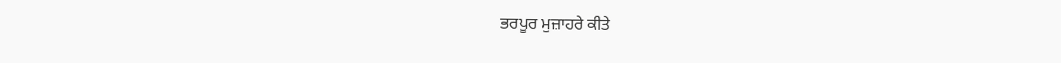ਭਰਪੂਰ ਮੁਜ਼ਾਹਰੇ ਕੀਤੇ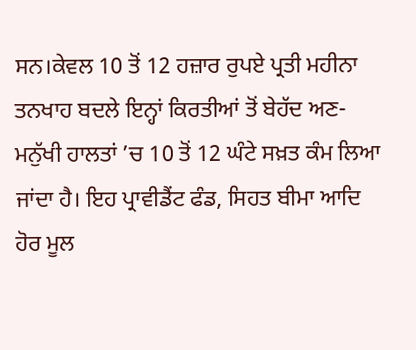ਸਨ।ਕੇਵਲ 10 ਤੋਂ 12 ਹਜ਼ਾਰ ਰੁਪਏ ਪ੍ਰਤੀ ਮਹੀਨਾ ਤਨਖਾਹ ਬਦਲੇ ਇਨ੍ਹਾਂ ਕਿਰਤੀਆਂ ਤੋਂ ਬੇਹੱਦ ਅਣ-ਮਨੁੱਖੀ ਹਾਲਤਾਂ ’ਚ 10 ਤੋਂ 12 ਘੰਟੇ ਸਖ਼ਤ ਕੰਮ ਲਿਆ ਜਾਂਦਾ ਹੈ। ਇਹ ਪ੍ਰਾਵੀਡੈਂਟ ਫੰਡ, ਸਿਹਤ ਬੀਮਾ ਆਦਿ ਹੋਰ ਮੂਲ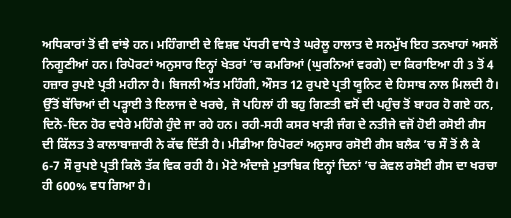ਅਧਿਕਾਰਾਂ ਤੋਂ ਵੀ ਵਾਂਝੇ ਹਨ। ਮਹਿੰਗਾਈ ਦੇ ਵਿਸ਼ਵ ਪੱਧਰੀ ਵਾਧੇ ਤੇ ਘਰੇਲੂ ਹਾਲਾਤ ਦੇ ਸਨਮੁੱਖ ਇਹ ਤਨਖਾਹਾਂ ਅਸਲੋਂ ਨਿਗੂਣੀਆਂ ਹਨ। ਰਿਪੋਰਟਾਂ ਅਨੁਸਾਰ ਇਨ੍ਹਾਂ ਖੇਤਰਾਂ ’ਚ ਕਮਰਿਆਂ (ਘੁਰਨਿਆਂ ਵਰਗੇ) ਦਾ ਕਿਰਾਇਆ ਹੀ 3 ਤੋਂ 4 ਹਜ਼ਾਰ ਰੁਪਏ ਪ੍ਰਤੀ ਮਹੀਨਾ ਹੈ। ਬਿਜਲੀ ਅੱਤ ਮਹਿੰਗੀ, ਔਸਤ 12 ਰੁਪਏ ਪ੍ਰਤੀ ਯੂਨਿਟ ਦੇ ਹਿਸਾਬ ਨਾਲ ਮਿਲਦੀ ਹੈ। ਉੱਤੋਂ ਬੱਚਿਆਂ ਦੀ ਪੜ੍ਹਾਈ ਤੇ ਇਲਾਜ ਦੇ ਖਰਚੇ, ਜੋ ਪਹਿਲਾਂ ਹੀ ਬਹੁ ਗਿਣਤੀ ਵਸੋਂ ਦੀ ਪਹੁੰਚ ਤੋਂ ਬਾਹਰ ਹੋ ਗਏ ਹਨ, ਦਿਨੋ-ਦਿਨ ਹੋਰ ਵਧੇਰੇ ਮਹਿੰਗੇ ਹੁੰਦੇ ਜਾ ਰਹੇ ਹਨ। ਰਹੀ-ਸਹੀ ਕਸਰ ਖਾੜੀ ਜੰਗ ਦੇ ਨਤੀਜੇ ਵਜੋਂ ਹੋਈ ਰਸੋਈ ਗੈਸ ਦੀ ਕਿੱਲਤ ਤੇ ਕਾਲਾਬਾਜ਼ਾਰੀ ਨੇ ਕੱਢ ਦਿੱਤੀ ਹੈ। ਮੀਡੀਆ ਰਿਪੋਰਟਾਂ ਅਨੁਸਾਰ ਰਸੋਈ ਗੈਸ ਬਲੈਕ ’ਚ ਸੌ ਤੋਂ ਲੈ ਕੇ 6-7 ਸੌ ਰੁਪਏ ਪ੍ਰਤੀ ਕਿਲੋ ਤੱਕ ਵਿਕ ਰਹੀ ਹੈ। ਮੋਟੇ ਅੰਦਾਜ਼ੇ ਮੁਤਾਬਿਕ ਇਨ੍ਹਾਂ ਦਿਨਾਂ ’ਚ ਕੇਵਲ ਰਸੋਈ ਗੈਸ ਦਾ ਖਰਚਾ ਹੀ 600% ਵਧ ਗਿਆ ਹੈ।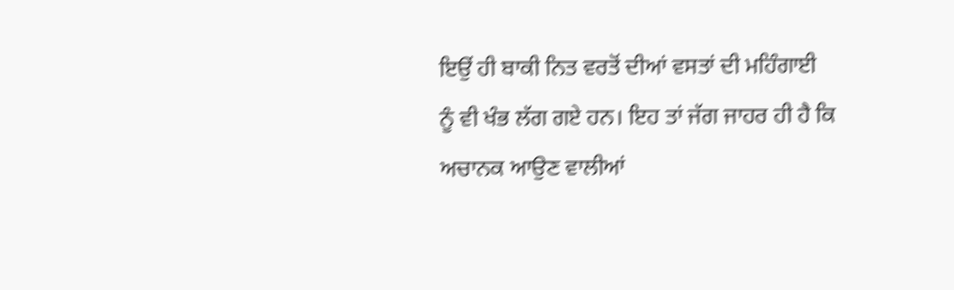ਇਉਂ ਹੀ ਬਾਕੀ ਨਿਤ ਵਰਤੋਂ ਦੀਆਂ ਵਸਤਾਂ ਦੀ ਮਹਿੰਗਾਈ ਨੂੰ ਵੀ ਖੰਭ ਲੱਗ ਗਏ ਹਨ। ਇਹ ਤਾਂ ਜੱਗ ਜਾਹਰ ਹੀ ਹੈ ਕਿ ਅਚਾਨਕ ਆਉਣ ਵਾਲੀਆਂ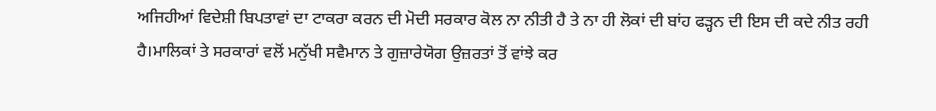ਅਜਿਹੀਆਂ ਵਿਦੇਸ਼ੀ ਬਿਪਤਾਵਾਂ ਦਾ ਟਾਕਰਾ ਕਰਨ ਦੀ ਮੋਦੀ ਸਰਕਾਰ ਕੋਲ ਨਾ ਨੀਤੀ ਹੈ ਤੇ ਨਾ ਹੀ ਲੋਕਾਂ ਦੀ ਬਾਂਹ ਫੜ੍ਹਨ ਦੀ ਇਸ ਦੀ ਕਦੇ ਨੀਤ ਰਹੀ ਹੈ।ਮਾਲਿਕਾਂ ਤੇ ਸਰਕਾਰਾਂ ਵਲੋਂ ਮਨੁੱਖੀ ਸਵੈਮਾਨ ਤੇ ਗੁਜ਼ਾਰੇਯੋਗ ਉਜ਼ਰਤਾਂ ਤੋਂ ਵਾਂਝੇ ਕਰ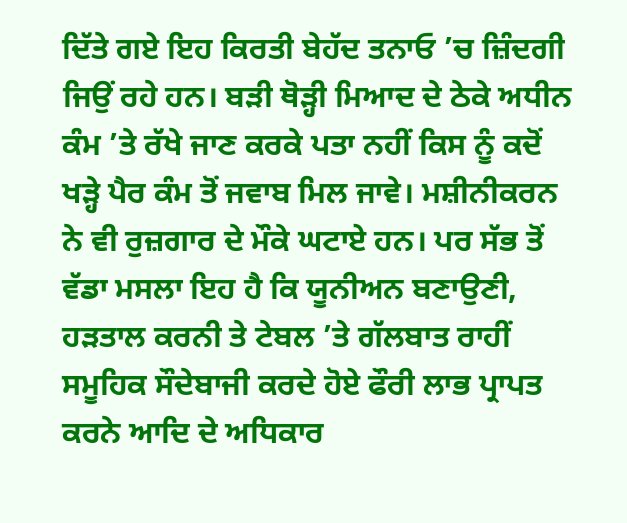ਦਿੱਤੇ ਗਏ ਇਹ ਕਿਰਤੀ ਬੇਹੱਦ ਤਨਾਓ ’ਚ ਜ਼ਿੰਦਗੀ ਜਿਉਂ ਰਹੇ ਹਨ। ਬੜੀ ਥੋੜ੍ਹੀ ਮਿਆਦ ਦੇ ਠੇਕੇ ਅਧੀਨ ਕੰਮ ’ਤੇ ਰੱਖੇ ਜਾਣ ਕਰਕੇ ਪਤਾ ਨਹੀਂ ਕਿਸ ਨੂੰ ਕਦੋਂ ਖੜ੍ਹੇ ਪੈਰ ਕੰਮ ਤੋਂ ਜਵਾਬ ਮਿਲ ਜਾਵੇ। ਮਸ਼ੀਨੀਕਰਨ ਨੇ ਵੀ ਰੁਜ਼ਗਾਰ ਦੇ ਮੌਕੇ ਘਟਾਏ ਹਨ। ਪਰ ਸੱਭ ਤੋਂ ਵੱਡਾ ਮਸਲਾ ਇਹ ਹੈ ਕਿ ਯੂਨੀਅਨ ਬਣਾਉਣੀ, ਹੜਤਾਲ ਕਰਨੀ ਤੇ ਟੇਬਲ ’ਤੇ ਗੱਲਬਾਤ ਰਾਹੀਂ ਸਮੂਹਿਕ ਸੌਦੇਬਾਜੀ ਕਰਦੇ ਹੋਏ ਫੌਰੀ ਲਾਭ ਪ੍ਰਾਪਤ ਕਰਨੇ ਆਦਿ ਦੇ ਅਧਿਕਾਰ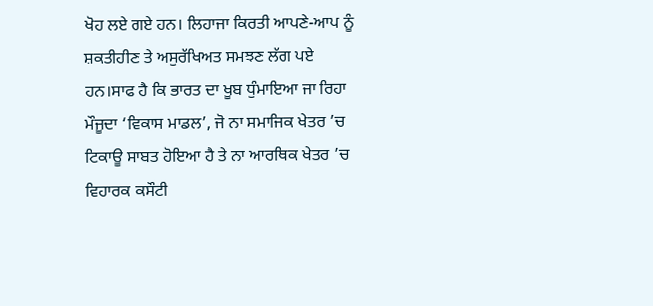ਖੋਹ ਲਏ ਗਏ ਹਨ। ਲਿਹਾਜਾ ਕਿਰਤੀ ਆਪਣੇ-ਆਪ ਨੂੰ ਸ਼ਕਤੀਹੀਣ ਤੇ ਅਸੁਰੱਖਿਅਤ ਸਮਝਣ ਲੱਗ ਪਏ ਹਨ।ਸਾਫ ਹੈ ਕਿ ਭਾਰਤ ਦਾ ਖੂਬ ਧੁੰਮਾਇਆ ਜਾ ਰਿਹਾ ਮੌਜੂਦਾ ‘ਵਿਕਾਸ ਮਾਡਲ’, ਜੋ ਨਾ ਸਮਾਜਿਕ ਖੇਤਰ ’ਚ ਟਿਕਾਊ ਸਾਬਤ ਹੋਇਆ ਹੈ ਤੇ ਨਾ ਆਰਥਿਕ ਖੇਤਰ ’ਚ ਵਿਹਾਰਕ ਕਸੌਟੀ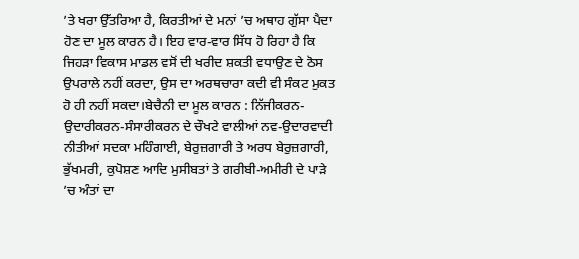’ਤੇ ਖਰਾ ਉੱਤਰਿਆ ਹੈ, ਕਿਰਤੀਆਂ ਦੇ ਮਨਾਂ ’ਚ ਅਥਾਹ ਗੁੱਸਾ ਪੈਦਾ ਹੋਣ ਦਾ ਮੂਲ ਕਾਰਨ ਹੈ। ਇਹ ਵਾਰ-ਵਾਰ ਸਿੱਧ ਹੋ ਰਿਹਾ ਹੈ ਕਿ ਜਿਹੜਾ ਵਿਕਾਸ ਮਾਡਲ ਵਸੋਂ ਦੀ ਖਰੀਦ ਸ਼ਕਤੀ ਵਧਾਉਣ ਦੇ ਠੋਸ ਉਪਰਾਲੇ ਨਹੀਂ ਕਰਦਾ, ਉਸ ਦਾ ਅਰਥਚਾਰਾ ਕਦੀ ਵੀ ਸੰਕਟ ਮੁਕਤ ਹੋ ਹੀ ਨਹੀਂ ਸਕਦਾ।ਬੇਚੈਨੀ ਦਾ ਮੂਲ ਕਾਰਨ : ਨਿੱਜੀਕਰਨ-ਉਦਾਰੀਕਰਨ-ਸੰਸਾਰੀਕਰਨ ਦੇ ਚੌਖਟੇ ਵਾਲੀਆਂ ਨਵ-ਉਦਾਰਵਾਦੀ ਨੀਤੀਆਂ ਸਦਕਾ ਮਹਿੰਗਾਈ, ਬੇਰੁਜ਼ਗਾਰੀ ਤੇ ਅਰਧ ਬੇਰੁਜ਼ਗਾਰੀ, ਭੁੱਖਮਰੀ, ਕੁਪੋਸ਼ਣ ਆਦਿ ਮੁਸੀਬਤਾਂ ਤੇ ਗਰੀਬੀ-ਅਮੀਰੀ ਦੇ ਪਾੜੇ ’ਚ ਅੰਤਾਂ ਦਾ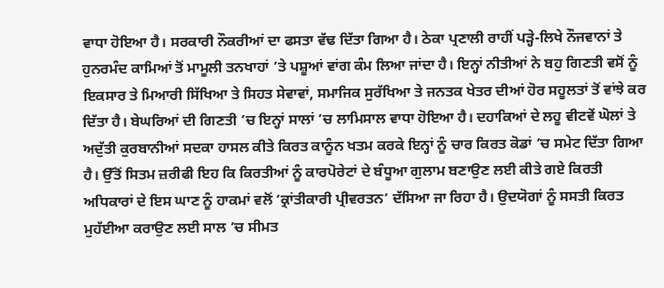ਵਾਧਾ ਹੋਇਆ ਹੈ। ਸਰਕਾਰੀ ਨੌਕਰੀਆਂ ਦਾ ਫਸਤਾ ਵੱਢ ਦਿੱਤਾ ਗਿਆ ਹੈ। ਠੇਕਾ ਪ੍ਰਣਾਲੀ ਰਾਹੀਂ ਪੜ੍ਹੇ-ਲਿਖੇ ਨੌਜਵਾਨਾਂ ਤੇ ਹੁਨਰਮੰਦ ਕਾਮਿਆਂ ਤੋਂ ਮਾਮੂਲੀ ਤਨਖਾਹਾਂ ’ਤੇ ਪਸ਼ੂਆਂ ਵਾਂਗ ਕੰਮ ਲਿਆ ਜਾਂਦਾ ਹੈ। ਇਨ੍ਹਾਂ ਨੀਤੀਆਂ ਨੇ ਬਹੁ ਗਿਣਤੀ ਵਸੋਂ ਨੂੰ ਇਕਸਾਰ ਤੇ ਮਿਆਰੀ ਸਿੱਖਿਆ ਤੇ ਸਿਹਤ ਸੇਵਾਵਾਂ, ਸਮਾਜਿਕ ਸੁਰੱਖਿਆ ਤੇ ਜਨਤਕ ਖੇਤਰ ਦੀਆਂ ਹੋਰ ਸਹੂਲਤਾਂ ਤੋਂ ਵਾਂਝੇ ਕਰ ਦਿੱਤਾ ਹੈ। ਬੇਘਰਿਆਂ ਦੀ ਗਿਣਤੀ ’ਚ ਇਨ੍ਹਾਂ ਸਾਲਾਂ ’ਚ ਲਾਮਿਸਾਲ ਵਾਧਾ ਹੋਇਆ ਹੈ। ਦਹਾਕਿਆਂ ਦੇ ਲਹੂ ਵੀਟਵੇਂ ਘੋਲਾਂ ਤੇ ਅਦੁੱਤੀ ਕੁਰਬਾਨੀਆਂ ਸਦਕਾ ਹਾਸਲ ਕੀਤੇ ਕਿਰਤ ਕਾਨੂੰਨ ਖਤਮ ਕਰਕੇ ਇਨ੍ਹਾਂ ਨੂੰ ਚਾਰ ਕਿਰਤ ਕੋਡਾਂ ’ਚ ਸਮੇਟ ਦਿੱਤਾ ਗਿਆ ਹੈ। ਉੱਤੋਂ ਸਿਤਮ ਜ਼ਰੀਫੀ ਇਹ ਕਿ ਕਿਰਤੀਆਂ ਨੂੰ ਕਾਰਪੋਰੇਟਾਂ ਦੇ ਬੰਧੂਆ ਗੁਲਾਮ ਬਣਾਉਣ ਲਈ ਕੀਤੇ ਗਏ ਕਿਰਤੀ ਅਧਿਕਾਰਾਂ ਦੇ ਇਸ ਘਾਣ ਨੂੰ ਹਾਕਮਾਂ ਵਲੋਂ ‘ਕ੍ਰਾਂਤੀਕਾਰੀ ਪ੍ਰੀਵਰਤਨ’ ਦੱਸਿਆ ਜਾ ਰਿਹਾ ਹੈ। ਉਦਯੋਗਾਂ ਨੂੰ ਸਸਤੀ ਕਿਰਤ ਮੁਹੱਈਆ ਕਰਾਉਣ ਲਈ ਸਾਲ ’ਚ ਸੀਮਤ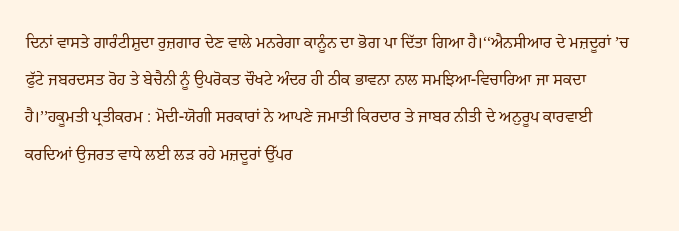ਦਿਨਾਂ ਵਾਸਤੇ ਗਾਰੰਟੀਸ਼ੁਦਾ ਰੁਜ਼ਗਾਰ ਦੇਣ ਵਾਲੇ ਮਨਰੇਗਾ ਕਾਨੂੰਨ ਦਾ ਭੋਗ ਪਾ ਦਿੱਤਾ ਗਿਆ ਹੈ।‘‘ਐਨਸੀਆਰ ਦੇ ਮਜ਼ਦੂਰਾਂ ’ਚ ਫੁੱਟੇ ਜਬਰਦਸਤ ਰੋਹ ਤੇ ਬੇਚੈਨੀ ਨੂੰ ਉਪਰੋਕਤ ਚੌਖਟੇ ਅੰਦਰ ਹੀ ਠੀਕ ਭਾਵਨਾ ਨਾਲ ਸਮਝਿਆ-ਵਿਚਾਰਿਆ ਜਾ ਸਕਦਾ ਹੈ।’’ਹਕੂਮਤੀ ਪ੍ਰਤੀਕਰਮ : ਮੋਦੀ-ਯੋਗੀ ਸਰਕਾਰਾਂ ਨੇ ਆਪਣੇ ਜਮਾਤੀ ਕਿਰਦਾਰ ਤੇ ਜਾਬਰ ਨੀਤੀ ਦੇ ਅਨੁਰੂਪ ਕਾਰਵਾਈ ਕਰਦਿਆਂ ਉਜਰਤ ਵਾਧੇ ਲਈ ਲੜ ਰਹੇ ਮਜ਼ਦੂਰਾਂ ਉੱਪਰ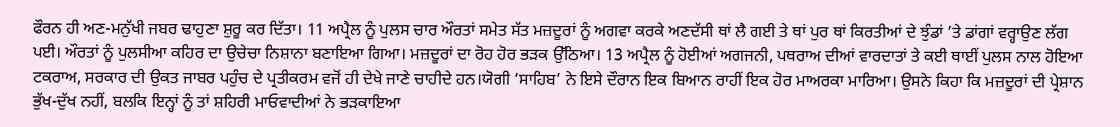ਫੌਰਨ ਹੀ ਅਣ-ਮਨੁੱਖੀ ਜਬਰ ਢਾਹੁਣਾ ਸ਼ੁਰੂ ਕਰ ਦਿੱਤਾ। 11 ਅਪ੍ਰੈਲ ਨੂੰ ਪੁਲਸ ਚਾਰ ਔਰਤਾਂ ਸਮੇਤ ਸੱਤ ਮਜ਼ਦੂਰਾਂ ਨੂੰ ਅਗਵਾ ਕਰਕੇ ਅਣਦੱਸੀ ਥਾਂ ਲੈ ਗਈ ਤੇ ਥਾਂ ਪੁਰ ਥਾਂ ਕਿਰਤੀਆਂ ਦੇ ਝੁੰਡਾਂ ’ਤੇ ਡਾਂਗਾਂ ਵਰ੍ਹਾਉਣ ਲੱਗ ਪਈ। ਔਰਤਾਂ ਨੂੰ ਪੁਲਸੀਆ ਕਹਿਰ ਦਾ ਉਚੇਚਾ ਨਿਸ਼ਾਨਾ ਬਣਾਇਆ ਗਿਆ। ਮਜ਼ਦੂਰਾਂ ਦਾ ਰੋਹ ਹੋਰ ਭੜਕ ਉੱਠਿਆ। 13 ਅਪ੍ਰੈਲ ਨੂੰ ਹੋਈਆਂ ਅਗਜਨੀ, ਪਥਰਾਅ ਦੀਆਂ ਵਾਰਦਾਤਾਂ ਤੇ ਕਈ ਥਾਈਂ ਪੁਲਸ ਨਾਲ ਹੋਇਆ ਟਕਰਾਅ, ਸਰਕਾਰ ਦੀ ਉਕਤ ਜਾਬਰ ਪਹੁੰਚ ਦੇ ਪ੍ਰਤੀਕਰਮ ਵਜੋਂ ਹੀ ਦੇਖੇ ਜਾਣੇ ਚਾਹੀਦੇ ਹਨ।ਯੋਗੀ ‘ਸਾਹਿਬ’ ਨੇ ਇਸੇ ਦੌਰਾਨ ਇਕ ਬਿਆਨ ਰਾਹੀਂ ਇਕ ਹੋਰ ਮਾਅਰਕਾ ਮਾਰਿਆ। ਉਸਨੇ ਕਿਹਾ ਕਿ ਮਜ਼ਦੂਰਾਂ ਦੀ ਪ੍ਰੇਸ਼ਾਨ ਭੁੱਖ-ਦੁੱਖ ਨਹੀਂ, ਬਲਕਿ ਇਨ੍ਹਾਂ ਨੂੰ ਤਾਂ ਸ਼ਹਿਰੀ ਮਾਓਵਾਦੀਆਂ ਨੇ ਭੜਕਾਇਆ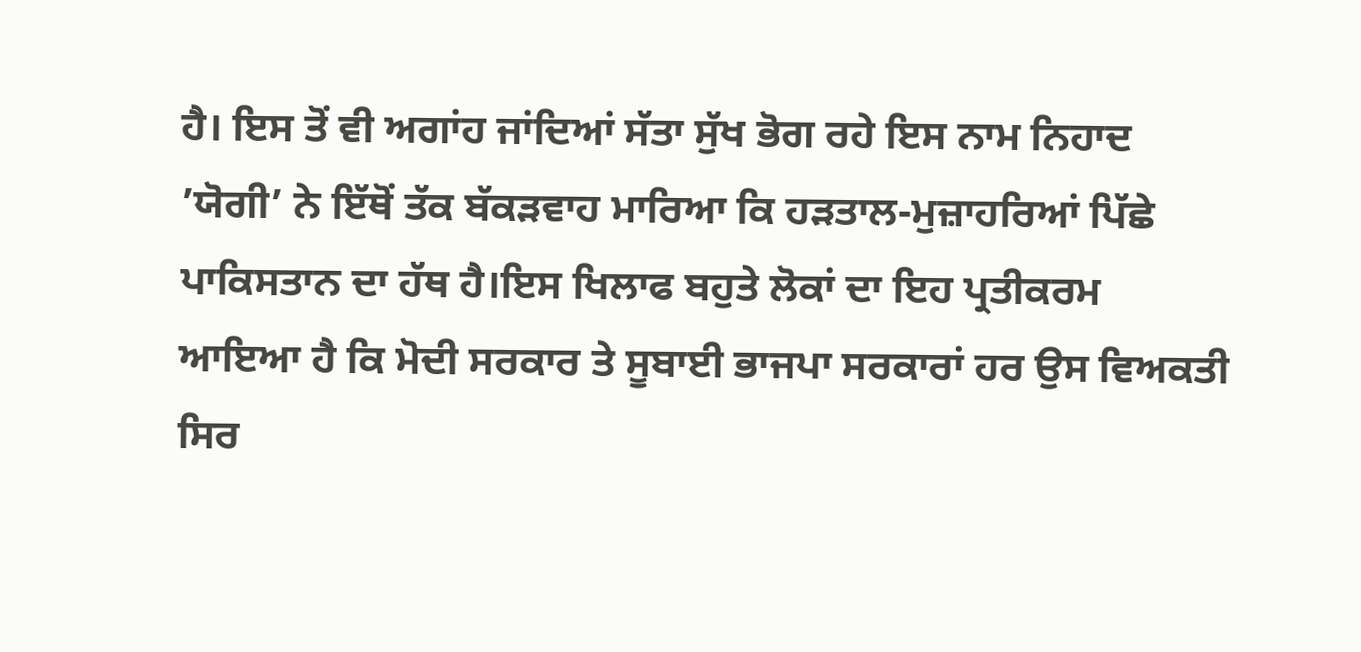ਹੈ। ਇਸ ਤੋਂ ਵੀ ਅਗਾਂਹ ਜਾਂਦਿਆਂ ਸੱਤਾ ਸੁੱਖ ਭੋਗ ਰਹੇ ਇਸ ਨਾਮ ਨਿਹਾਦ ’ਯੋਗੀ’ ਨੇ ਇੱਥੋਂ ਤੱਕ ਬੱਕੜਵਾਹ ਮਾਰਿਆ ਕਿ ਹੜਤਾਲ-ਮੁਜ਼ਾਹਰਿਆਂ ਪਿੱਛੇ ਪਾਕਿਸਤਾਨ ਦਾ ਹੱਥ ਹੈ।ਇਸ ਖਿਲਾਫ ਬਹੁਤੇ ਲੋਕਾਂ ਦਾ ਇਹ ਪ੍ਰਤੀਕਰਮ ਆਇਆ ਹੈ ਕਿ ਮੋਦੀ ਸਰਕਾਰ ਤੇ ਸੂਬਾਈ ਭਾਜਪਾ ਸਰਕਾਰਾਂ ਹਰ ਉਸ ਵਿਅਕਤੀ ਸਿਰ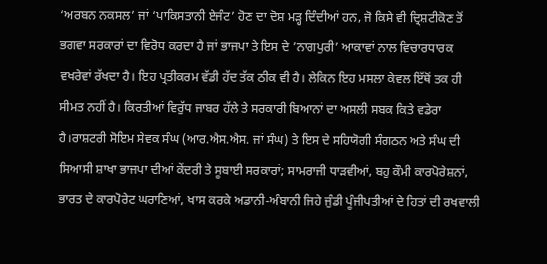‘ਅਰਬਨ ਨਕਸਲ’ ਜਾਂ ‘ਪਾਕਿਸਤਾਨੀ ਏਜੰਟ’ ਹੋਣ ਦਾ ਦੋਸ਼ ਮੜ੍ਹ ਦਿੰਦੀਆਂ ਹਨ, ਜੋ ਕਿਸੇ ਵੀ ਦ੍ਰਿਸ਼ਟੀਕੋਣ ਤੋਂ ਭਗਵਾ ਸਰਕਾਰਾਂ ਦਾ ਵਿਰੋਧ ਕਰਦਾ ਹੈ ਜਾਂ ਭਾਜਪਾ ਤੇ ਇਸ ਦੇ ’ਨਾਗਪੁਰੀ’ ਆਕਾਵਾਂ ਨਾਲ ਵਿਚਾਰਧਾਰਕ ਵਖਰੇਵਾਂ ਰੱਖਦਾ ਹੈ। ਇਹ ਪ੍ਰਤੀਕਰਮ ਵੱਡੀ ਹੱਦ ਤੱਕ ਠੀਕ ਵੀ ਹੈ। ਲੇਕਿਨ ਇਹ ਮਸਲਾ ਕੇਵਲ ਇੱਥੋਂ ਤਕ ਹੀ ਸੀਮਤ ਨਹੀਂ ਹੈ। ਕਿਰਤੀਆਂ ਵਿਰੁੱਧ ਜਾਬਰ ਹੱਲੇ ਤੇ ਸਰਕਾਰੀ ਬਿਆਨਾਂ ਦਾ ਅਸਲੀ ਸਬਕ ਕਿਤੇ ਵਡੇਰਾ ਹੈ।ਰਾਸ਼ਟਰੀ ਸੋਇਮ ਸੇਵਕ ਸੰਘ (ਆਰ.ਐਸ.ਐਸ. ਜਾਂ ਸੰਘ) ਤੇ ਇਸ ਦੇ ਸਹਿਯੋਗੀ ਸੰਗਠਨ ਅਤੇ ਸੰਘ ਦੀ ਸਿਆਸੀ ਸ਼ਾਖਾ ਭਾਜਪਾ ਦੀਆਂ ਕੇਂਦਰੀ ਤੇ ਸੂਬਾਈ ਸਰਕਾਰਾਂ; ਸਾਮਰਾਜੀ ਧਾੜਵੀਆਂ, ਬਹੁ ਕੌਮੀ ਕਾਰਪੋਰੇਸ਼ਨਾਂ, ਭਾਰਤ ਦੇ ਕਾਰਪੋਰੇਟ ਘਰਾਣਿਆਂ, ਖਾਸ ਕਰਕੇ ਅਡਾਨੀ-ਅੰਬਾਨੀ ਜਿਹੇ ਜੁੰਡੀ ਪੂੰਜੀਪਤੀਆਂ ਦੇ ਹਿਤਾਂ ਦੀ ਰਖਵਾਲੀ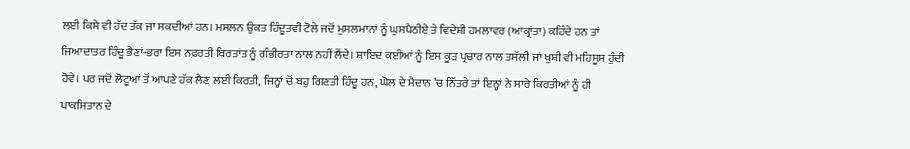ਲਈ ਕਿਸੇ ਵੀ ਹੱਦ ਤੱਕ ਜਾ ਸਕਦੀਆਂ ਹਨ। ਮਸਲਨ ਉਕਤ ਹਿੰਦੂਤਵੀ ਟੋਲੇ ਜਦੋਂ ਮੁਸਲਮਾਨਾਂ ਨੂੰ ਘੁਸਪੈਠੀਏ ਤੇ ਵਿਦੇਸ਼ੀ ਹਮਲਾਵਰ (ਆਕ੍ਰਾਂਤਾ) ਕਹਿੰਦੇ ਹਨ ਤਾਂ ਜਿਆਦਾਤਰ ਹਿੰਦੂ ਭੈਣਾਂ-ਭਰਾ ਇਸ ਨਫ਼ਰਤੀ ਬਿਰਤਾਂਤ ਨੂੰ ਗੰਭੀਰਤਾ ਨਾਲ ਨਹੀਂ ਲੈਂਦੇ। ਸ਼ਾਇਦ ਕਈਆਂ ਨੂੰ ਇਸ ਕੂੜ ਪ੍ਰਚਾਰ ਨਾਲ ਤਸੱਲੀ ਜਾਂ ਖੁਸ਼ੀ ਵੀ ਮਹਿਸੂਸ ਹੁੰਦੀ ਹੋਵੇ। ਪਰ ਜਦੋਂ ਲੋਟੂਆਂ ਤੋਂ ਆਪਣੇ ਹੱਕ ਲੈਣ ਲਈ ਕਿਰਤੀ, ਜਿਨ੍ਹਾਂ ਚੋਂ ਬਹੁ ਗਿਣਤੀ ਹਿੰਦੂ ਹਨ, ਘੋਲ ਦੇ ਮੈਦਾਨ ’ਚ ਨਿੱਤਰੇ ਤਾਂ ਇਨ੍ਹਾਂ ਨੇ ਸਾਰੇ ਕਿਰਤੀਆਂ ਨੂੰ ਹੀ ਪਾਕਸਿਤਾਨ ਦੇ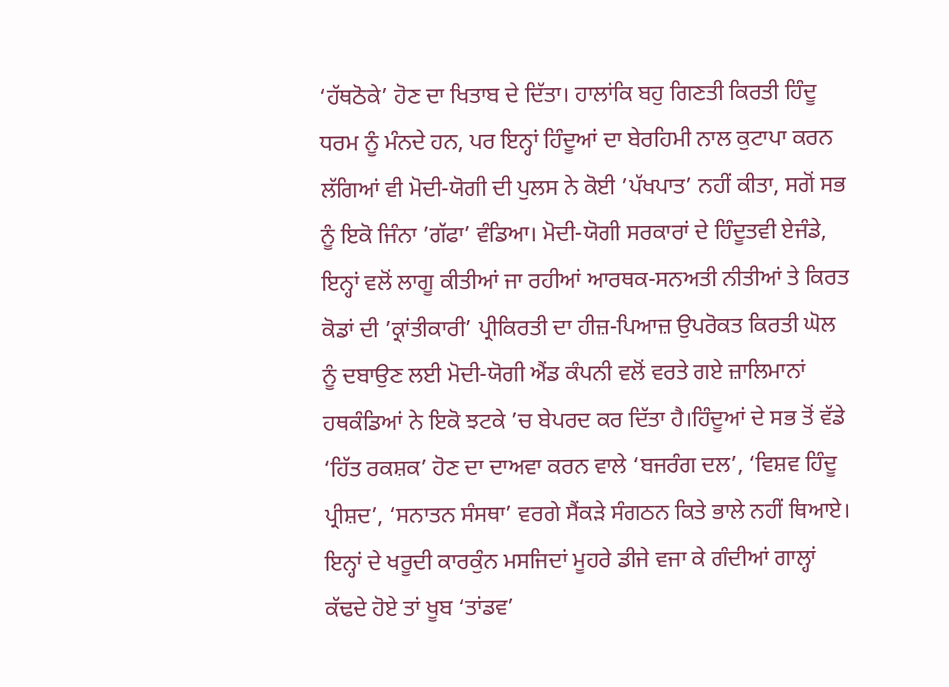‘ਹੱਥਠੋਕੇ’ ਹੋਣ ਦਾ ਖਿਤਾਬ ਦੇ ਦਿੱਤਾ। ਹਾਲਾਂਕਿ ਬਹੁ ਗਿਣਤੀ ਕਿਰਤੀ ਹਿੰਦੂ ਧਰਮ ਨੂੰ ਮੰਨਦੇ ਹਨ, ਪਰ ਇਨ੍ਹਾਂ ਹਿੰਦੂਆਂ ਦਾ ਬੇਰਹਿਮੀ ਨਾਲ ਕੁਟਾਪਾ ਕਰਨ ਲੱਗਿਆਂ ਵੀ ਮੋਦੀ-ਯੋਗੀ ਦੀ ਪੁਲਸ ਨੇ ਕੋਈ ’ਪੱਖਪਾਤ’ ਨਹੀਂ ਕੀਤਾ, ਸਗੋਂ ਸਭ ਨੂੰ ਇਕੋ ਜਿੰਨਾ ’ਗੱਫਾ’ ਵੰਡਿਆ। ਮੋਦੀ-ਯੋਗੀ ਸਰਕਾਰਾਂ ਦੇ ਹਿੰਦੂਤਵੀ ਏਜੰਡੇ, ਇਨ੍ਹਾਂ ਵਲੋਂ ਲਾਗੂ ਕੀਤੀਆਂ ਜਾ ਰਹੀਆਂ ਆਰਥਕ-ਸਨਅਤੀ ਨੀਤੀਆਂ ਤੇ ਕਿਰਤ ਕੋਡਾਂ ਦੀ ’ਕ੍ਰਾਂਤੀਕਾਰੀ’ ਪ੍ਰੀਕਿਰਤੀ ਦਾ ਹੀਜ਼-ਪਿਆਜ਼ ਉਪਰੋਕਤ ਕਿਰਤੀ ਘੋਲ ਨੂੰ ਦਬਾਉਣ ਲਈ ਮੋਦੀ-ਯੋਗੀ ਐਂਡ ਕੰਪਨੀ ਵਲੋਂ ਵਰਤੇ ਗਏ ਜ਼ਾਲਿਮਾਨਾਂ ਹਥਕੰਡਿਆਂ ਨੇ ਇਕੋ ਝਟਕੇ ’ਚ ਬੇਪਰਦ ਕਰ ਦਿੱਤਾ ਹੈ।ਹਿੰਦੂਆਂ ਦੇ ਸਭ ਤੋਂ ਵੱਡੇ ‘ਹਿੱਤ ਰਕਸ਼ਕ’ ਹੋਣ ਦਾ ਦਾਅਵਾ ਕਰਨ ਵਾਲੇ ‘ਬਜਰੰਗ ਦਲ’, ‘ਵਿਸ਼ਵ ਹਿੰਦੂ ਪ੍ਰੀਸ਼ਦ’, ‘ਸਨਾਤਨ ਸੰਸਥਾ’ ਵਰਗੇ ਸੈਂਕੜੇ ਸੰਗਠਨ ਕਿਤੇ ਭਾਲੇ ਨਹੀਂ ਥਿਆਏ। ਇਨ੍ਹਾਂ ਦੇ ਖਰੂਦੀ ਕਾਰਕੁੰਨ ਮਸਜਿਦਾਂ ਮੂਹਰੇ ਡੀਜੇ ਵਜਾ ਕੇ ਗੰਦੀਆਂ ਗਾਲ੍ਹਾਂ ਕੱਢਦੇ ਹੋਏ ਤਾਂ ਖੂਬ ‘ਤਾਂਡਵ’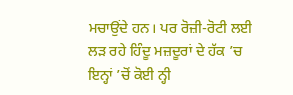ਮਚਾਉਂਦੇ ਹਨ। ਪਰ ਰੋਜ਼ੀ-ਰੋਟੀ ਲਈ ਲੜ ਰਹੇ ਹਿੰਦੂ ਮਜ਼ਦੂਰਾਂ ਦੇ ਹੱਕ ’ਚ ਇਨ੍ਹਾਂ ’ਚੋਂ ਕੋਈ ਨ੍ਹੀ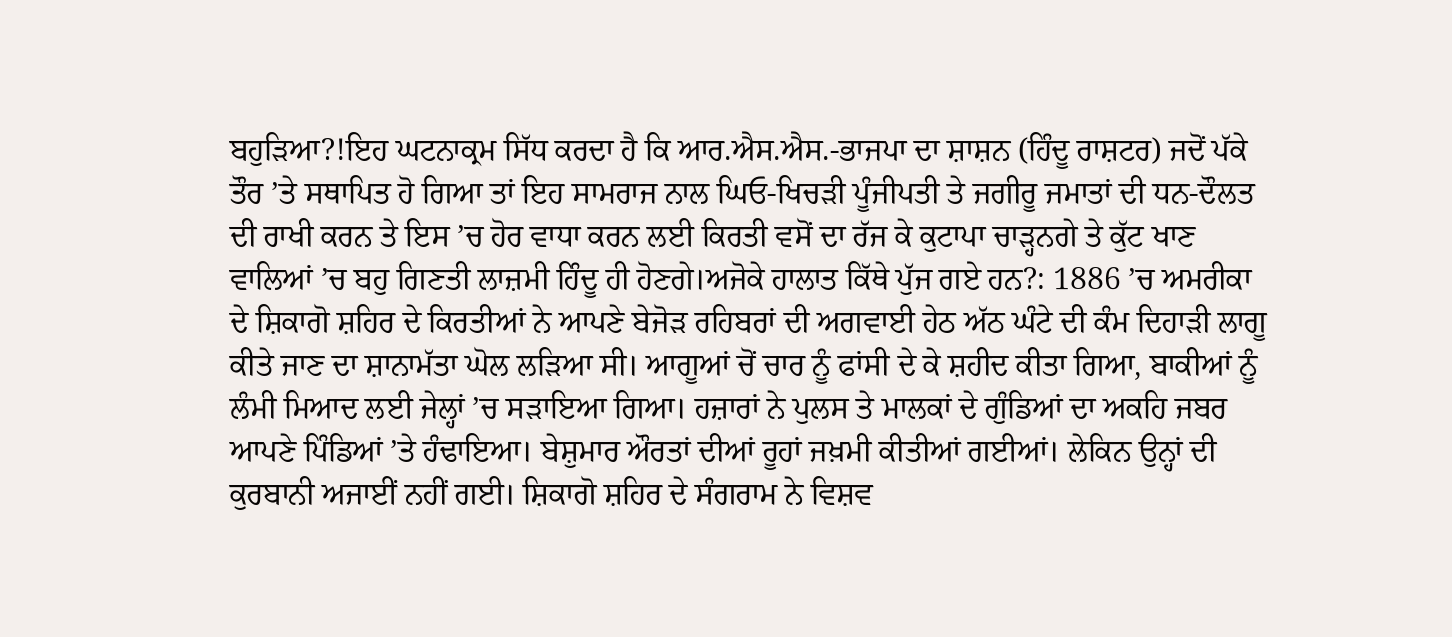ਬਹੁੜਿਆ?!ਇਹ ਘਟਨਾਕ੍ਰਮ ਸਿੱਧ ਕਰਦਾ ਹੈ ਕਿ ਆਰ.ਐਸ.ਐਸ.-ਭਾਜਪਾ ਦਾ ਸ਼ਾਸ਼ਨ (ਹਿੰਦੂ ਰਾਸ਼ਟਰ) ਜਦੋਂ ਪੱਕੇ ਤੌਰ ’ਤੇ ਸਥਾਪਿਤ ਹੋ ਗਿਆ ਤਾਂ ਇਹ ਸਾਮਰਾਜ ਨਾਲ ਘਿਓ-ਖਿਚੜੀ ਪੂੰਜੀਪਤੀ ਤੇ ਜਗੀਰੂ ਜਮਾਤਾਂ ਦੀ ਧਨ-ਦੌਲਤ ਦੀ ਰਾਖੀ ਕਰਨ ਤੇ ਇਸ ’ਚ ਹੋਰ ਵਾਧਾ ਕਰਨ ਲਈ ਕਿਰਤੀ ਵਸੋਂ ਦਾ ਰੱਜ ਕੇ ਕੁਟਾਪਾ ਚਾੜ੍ਹਨਗੇ ਤੇ ਕੁੱਟ ਖਾਣ ਵਾਲਿਆਂ ’ਚ ਬਹੁ ਗਿਣਤੀ ਲਾਜ਼ਮੀ ਹਿੰਦੂ ਹੀ ਹੋਣਗੇ।ਅਜੋਕੇ ਹਾਲਾਤ ਕਿੱਥੇ ਪੁੱਜ ਗਏ ਹਨ?: 1886 ’ਚ ਅਮਰੀਕਾ ਦੇ ਸ਼ਿਕਾਗੋ ਸ਼ਹਿਰ ਦੇ ਕਿਰਤੀਆਂ ਨੇ ਆਪਣੇ ਬੇਜੋੜ ਰਹਿਬਰਾਂ ਦੀ ਅਗਵਾਈ ਹੇਠ ਅੱਠ ਘੰਟੇ ਦੀ ਕੰਮ ਦਿਹਾੜੀ ਲਾਗੂ ਕੀਤੇ ਜਾਣ ਦਾ ਸ਼ਾਨਾਮੱਤਾ ਘੋਲ ਲੜਿਆ ਸੀ। ਆਗੂਆਂ ਚੋਂ ਚਾਰ ਨੂੰ ਫਾਂਸੀ ਦੇ ਕੇ ਸ਼ਹੀਦ ਕੀਤਾ ਗਿਆ, ਬਾਕੀਆਂ ਨੂੰ ਲੰਮੀ ਮਿਆਦ ਲਈ ਜੇਲ੍ਹਾਂ ’ਚ ਸੜਾਇਆ ਗਿਆ। ਹਜ਼ਾਰਾਂ ਨੇ ਪੁਲਸ ਤੇ ਮਾਲਕਾਂ ਦੇ ਗੁੰਡਿਆਂ ਦਾ ਅਕਹਿ ਜਬਰ ਆਪਣੇ ਪਿੰਡਿਆਂ ’ਤੇ ਹੰਢਾਇਆ। ਬੇਸ਼ੁਮਾਰ ਔਰਤਾਂ ਦੀਆਂ ਰੂਹਾਂ ਜਖ਼ਮੀ ਕੀਤੀਆਂ ਗਈਆਂ। ਲੇਕਿਨ ਉਨ੍ਹਾਂ ਦੀ ਕੁਰਬਾਨੀ ਅਜਾਈਂ ਨਹੀਂ ਗਈ। ਸ਼ਿਕਾਗੋ ਸ਼ਹਿਰ ਦੇ ਸੰਗਰਾਮ ਨੇ ਵਿਸ਼ਵ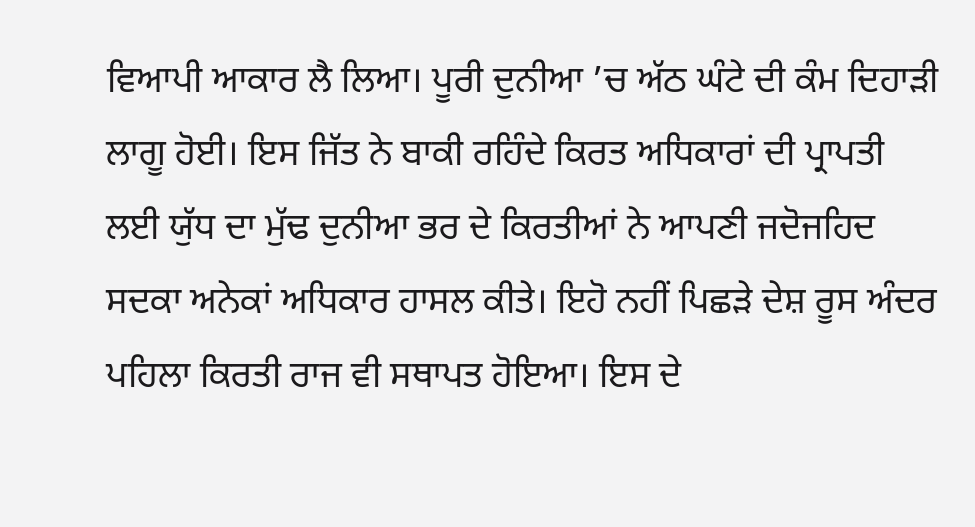ਵਿਆਪੀ ਆਕਾਰ ਲੈ ਲਿਆ। ਪੂਰੀ ਦੁਨੀਆ ’ਚ ਅੱਠ ਘੰਟੇ ਦੀ ਕੰਮ ਦਿਹਾੜੀ ਲਾਗੂ ਹੋਈ। ਇਸ ਜਿੱਤ ਨੇ ਬਾਕੀ ਰਹਿੰਦੇ ਕਿਰਤ ਅਧਿਕਾਰਾਂ ਦੀ ਪ੍ਰਾਪਤੀ ਲਈ ਯੁੱਧ ਦਾ ਮੁੱਢ ਦੁਨੀਆ ਭਰ ਦੇ ਕਿਰਤੀਆਂ ਨੇ ਆਪਣੀ ਜਦੋਜਹਿਦ ਸਦਕਾ ਅਨੇਕਾਂ ਅਧਿਕਾਰ ਹਾਸਲ ਕੀਤੇ। ਇਹੋ ਨਹੀਂ ਪਿਛੜੇ ਦੇਸ਼ ਰੂਸ ਅੰਦਰ ਪਹਿਲਾ ਕਿਰਤੀ ਰਾਜ ਵੀ ਸਥਾਪਤ ਹੋਇਆ। ਇਸ ਦੇ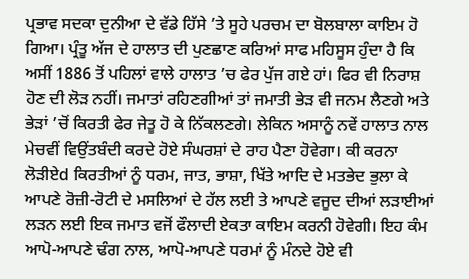ਪ੍ਰਭਾਵ ਸਦਕਾ ਦੁਨੀਆ ਦੇ ਵੱਡੇ ਹਿੱਸੇ ’ਤੇ ਸੂਹੇ ਪਰਚਮ ਦਾ ਬੋਲਬਾਲਾ ਕਾਇਮ ਹੋ ਗਿਆ। ਪ੍ਰੰਤੂ ਅੱਜ ਦੇ ਹਾਲਾਤ ਦੀ ਪੁਣਛਾਣ ਕਰਿਆਂ ਸਾਫ ਮਹਿਸੂਸ ਹੁੰਦਾ ਹੈ ਕਿ ਅਸੀਂ 1886 ਤੋਂ ਪਹਿਲਾਂ ਵਾਲੇ ਹਾਲਾਤ ’ਚ ਫੇਰ ਪੁੱਜ ਗਏ ਹਾਂ। ਫਿਰ ਵੀ ਨਿਰਾਸ਼ ਹੋਣ ਦੀ ਲੋੜ ਨਹੀਂ। ਜਮਾਤਾਂ ਰਹਿਣਗੀਆਂ ਤਾਂ ਜਮਾਤੀ ਭੇੜ ਵੀ ਜਨਮ ਲੈਣਗੇ ਅਤੇ ਭੇੜਾਂ ’ਚੋਂ ਕਿਰਤੀ ਫੇਰ ਜੇਤੂ ਹੋ ਕੇ ਨਿੱਕਲਣਗੇ। ਲੇਕਿਨ ਅਸਾਨੂੰ ਨਵੇਂ ਹਾਲਾਤ ਨਾਲ ਮੇਚਵੀਂ ਵਿਉਂਤਬੰਦੀ ਕਰਦੇ ਹੋਏ ਸੰਘਰਸ਼ਾਂ ਦੇ ਰਾਹ ਪੈਣਾ ਹੋਵੇਗਾ। ਕੀ ਕਰਨਾ ਲੋੜੀਏd ਕਿਰਤੀਆਂ ਨੂੰ ਧਰਮ, ਜਾਤ, ਭਾਸ਼ਾ, ਖਿੱਤੇ ਆਦਿ ਦੇ ਮਤਭੇਦ ਭੁਲਾ ਕੇ ਆਪਣੇ ਰੋਜ਼ੀ-ਰੋਟੀ ਦੇ ਮਸਲਿਆਂ ਦੇ ਹੱਲ ਲਈ ਤੇ ਆਪਣੇ ਵਜੂਦ ਦੀਆਂ ਲੜਾਈਆਂ ਲੜਨ ਲਈ ਇਕ ਜਮਾਤ ਵਜੋਂ ਫੌਲਾਦੀ ਏਕਤਾ ਕਾਇਮ ਕਰਨੀ ਹੋਵੇਗੀ। ਇਹ ਕੰਮ ਆਪੋ-ਆਪਣੇ ਢੰਗ ਨਾਲ, ਆਪੋ-ਆਪਣੇ ਧਰਮਾਂ ਨੂੰ ਮੰਨਦੇ ਹੋਏ ਵੀ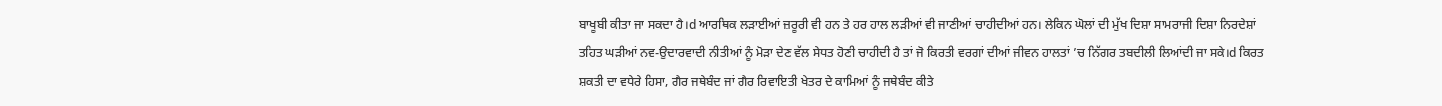ਬਾਖੂਬੀ ਕੀਤਾ ਜਾ ਸਕਦਾ ਹੈ।d ਆਰਥਿਕ ਲੜਾਈਆਂ ਜ਼ਰੂਰੀ ਵੀ ਹਨ ਤੇ ਹਰ ਹਾਲ ਲੜੀਆਂ ਵੀ ਜਾਣੀਆਂ ਚਾਹੀਦੀਆਂ ਹਨ। ਲੇਕਿਨ ਘੋਲਾਂ ਦੀ ਮੁੱਖ ਦਿਸ਼ਾ ਸਾਮਰਾਜੀ ਦਿਸ਼ਾ ਨਿਰਦੇਸ਼ਾਂ ਤਹਿਤ ਘੜੀਆਂ ਨਵ-ਉਦਾਰਵਾਦੀ ਨੀਤੀਆਂ ਨੂੰ ਮੋੜਾ ਦੇਣ ਵੱਲ ਸੇਧਤ ਹੋਣੀ ਚਾਹੀਦੀ ਹੈ ਤਾਂ ਜੋ ਕਿਰਤੀ ਵਰਗਾਂ ਦੀਆਂ ਜੀਵਨ ਹਾਲਤਾਂ ’ਚ ਨਿੱਗਰ ਤਬਦੀਲੀ ਲਿਆਂਦੀ ਜਾ ਸਕੇ।d ਕਿਰਤ ਸ਼ਕਤੀ ਦਾ ਵਧੇਰੇ ਹਿਸਾ, ਗੈਰ ਜਥੇਬੰਦ ਜਾਂ ਗੈਰ ਰਿਵਾਇਤੀ ਖੇਤਰ ਦੇ ਕਾਮਿਆਂ ਨੂੰ ਜਥੇਬੰਦ ਕੀਤੇ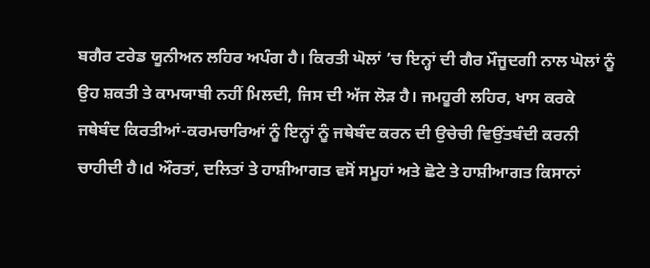ਬਗੈਰ ਟਰੇਡ ਯੂਨੀਅਨ ਲਹਿਰ ਅਪੰਗ ਹੈ। ਕਿਰਤੀ ਘੋਲਾਂ ’ਚ ਇਨ੍ਹਾਂ ਦੀ ਗੈਰ ਮੌਜੂਦਗੀ ਨਾਲ ਘੋਲਾਂ ਨੂੰ ਉਹ ਸ਼ਕਤੀ ਤੇ ਕਾਮਯਾਬੀ ਨਹੀਂ ਮਿਲਦੀ, ਜਿਸ ਦੀ ਅੱਜ ਲੋੜ ਹੈ। ਜਮਹੂਰੀ ਲਹਿਰ, ਖਾਸ ਕਰਕੇ ਜਥੇਬੰਦ ਕਿਰਤੀਆਂ-ਕਰਮਚਾਰਿਆਂ ਨੂੰ ਇਨ੍ਹਾਂ ਨੂੰ ਜਥੇਬੰਦ ਕਰਨ ਦੀ ਉਚੇਚੀ ਵਿਉਂਤਬੰਦੀ ਕਰਨੀ ਚਾਹੀਦੀ ਹੈ।d ਔਰਤਾਂ, ਦਲਿਤਾਂ ਤੇ ਹਾਸ਼ੀਆਗਤ ਵਸੋਂ ਸਮੂਹਾਂ ਅਤੇ ਛੋਟੇ ਤੇ ਹਾਸ਼ੀਆਗਤ ਕਿਸਾਨਾਂ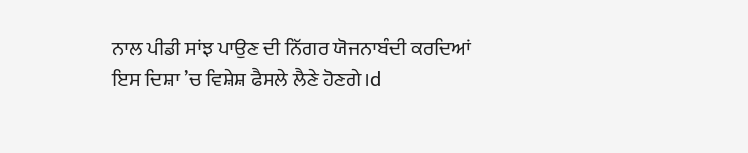ਨਾਲ ਪੀਡੀ ਸਾਂਝ ਪਾਉਣ ਦੀ ਨਿੱਗਰ ਯੋਜਨਾਬੰਦੀ ਕਰਦਿਆਂ ਇਸ ਦਿਸ਼ਾ ’ਚ ਵਿਸ਼ੇਸ਼ ਫੈਸਲੇ ਲੈਣੇ ਹੋਣਗੇ।d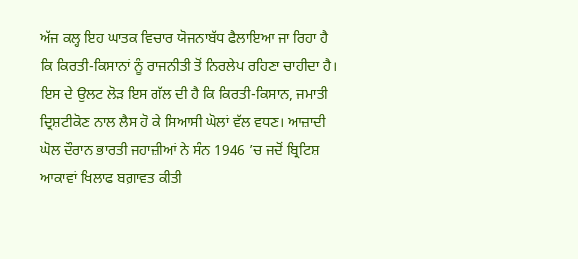ਅੱਜ ਕਲ੍ਹ ਇਹ ਘਾਤਕ ਵਿਚਾਰ ਯੋਜਨਾਬੱਧ ਫੈਲਾਇਆ ਜਾ ਰਿਹਾ ਹੈ ਕਿ ਕਿਰਤੀ-ਕਿਸਾਨਾਂ ਨੂੰ ਰਾਜਨੀਤੀ ਤੋਂ ਨਿਰਲੇਪ ਰਹਿਣਾ ਚਾਹੀਦਾ ਹੈ। ਇਸ ਦੇ ਉਲਟ ਲੋੜ ਇਸ ਗੱਲ ਦੀ ਹੈ ਕਿ ਕਿਰਤੀ-ਕਿਸਾਨ, ਜਮਾਤੀ ਦ੍ਰਿਸ਼ਟੀਕੋਣ ਨਾਲ ਲੈਸ ਹੋ ਕੇ ਸਿਆਸੀ ਘੋਲਾਂ ਵੱਲ ਵਧਣ। ਆਜ਼ਾਦੀ ਘੋਲ ਦੌਰਾਨ ਭਾਰਤੀ ਜਹਾਜ਼ੀਆਂ ਨੇ ਸੰਨ 1946 ’ਚ ਜਦੋਂ ਬ੍ਰਿਟਿਸ਼ ਆਕਾਵਾਂ ਖਿਲਾਫ ਬਗ਼ਾਵਤ ਕੀਤੀ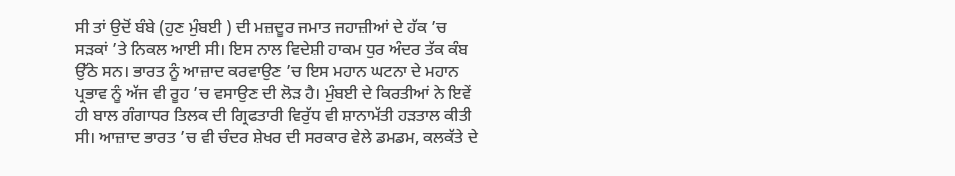ਸੀ ਤਾਂ ਉਦੋਂ ਬੰਬੇ (ਹੁਣ ਮੁੰਬਈ ) ਦੀ ਮਜ਼ਦੂਰ ਜਮਾਤ ਜਹਾਜ਼ੀਆਂ ਦੇ ਹੱਕ ’ਚ ਸੜਕਾਂ ’ਤੇ ਨਿਕਲ ਆਈ ਸੀ। ਇਸ ਨਾਲ ਵਿਦੇਸ਼ੀ ਹਾਕਮ ਧੁਰ ਅੰਦਰ ਤੱਕ ਕੰਬ ਉੱਠੇ ਸਨ। ਭਾਰਤ ਨੂੰ ਆਜ਼ਾਦ ਕਰਵਾਉਣ ’ਚ ਇਸ ਮਹਾਨ ਘਟਨਾ ਦੇ ਮਹਾਨ ਪ੍ਰਭਾਵ ਨੂੰ ਅੱਜ ਵੀ ਰੂਹ ’ਚ ਵਸਾਉਣ ਦੀ ਲੋੜ ਹੈ। ਮੁੰਬਈ ਦੇ ਕਿਰਤੀਆਂ ਨੇ ਇਵੇਂ ਹੀ ਬਾਲ ਗੰਗਾਧਰ ਤਿਲਕ ਦੀ ਗ੍ਰਿਫਤਾਰੀ ਵਿਰੁੱਧ ਵੀ ਸ਼ਾਨਾਮੱਤੀ ਹੜਤਾਲ ਕੀਤੀ ਸੀ। ਆਜ਼ਾਦ ਭਾਰਤ ’ਚ ਵੀ ਚੰਦਰ ਸ਼ੇਖਰ ਦੀ ਸਰਕਾਰ ਵੇਲੇ ਡਮਡਮ, ਕਲਕੱਤੇ ਦੇ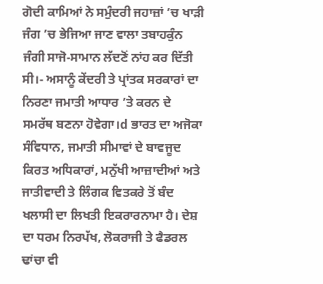ਗੋਦੀ ਕਾਮਿਆਂ ਨੇ ਸਮੁੰਦਰੀ ਜਹਾਜ਼ਾਂ ’ਚ ਖਾੜੀ ਜੰਗ ’ਚ ਭੇਜਿਆ ਜਾਣ ਵਾਲਾ ਤਬਾਹਕੁੰਨ ਜੰਗੀ ਸਾਜੋ-ਸਾਮਾਨ ਲੱਦਣੋਂ ਨਾਂਹ ਕਰ ਦਿੱਤੀ ਸੀ।- ਅਸਾਨੂੰ ਕੇਂਦਰੀ ਤੇ ਪ੍ਰਾਂਤਕ ਸਰਕਾਰਾਂ ਦਾ ਨਿਰਣਾ ਜਮਾਤੀ ਆਧਾਰ ’ਤੇ ਕਰਨ ਦੇ ਸਮਰੱਥ ਬਣਨਾ ਹੋਵੇਗਾ।d ਭਾਰਤ ਦਾ ਅਜੋਕਾ ਸੰਵਿਧਾਨ, ਜਮਾਤੀ ਸੀਮਾਵਾਂ ਦੇ ਬਾਵਜੂਦ ਕਿਰਤ ਅਧਿਕਾਰਾਂ, ਮਨੁੱਖੀ ਆਜ਼ਾਦੀਆਂ ਅਤੇ ਜਾਤੀਵਾਦੀ ਤੇ ਲਿੰਗਕ ਵਿਤਕਰੇ ਤੋਂ ਬੰਦ ਖਲਾਸੀ ਦਾ ਲਿਖਤੀ ਇਕਰਾਰਨਾਮਾ ਹੈ। ਦੇਸ਼ ਦਾ ਧਰਮ ਨਿਰਪੱਖ, ਲੋਕਰਾਜੀ ਤੇ ਫੈਡਰਲ ਢਾਂਚਾ ਵੀ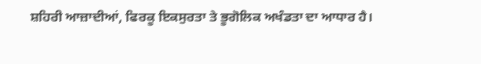ਸ਼ਹਿਰੀ ਆਜ਼ਾਦੀਆਂ, ਫਿਰਕੂ ਇਕਸੁਰਤਾ ਤੇ ਭੂਗੋਲਿਕ ਅਖੰਡਤਾ ਦਾ ਆਧਾਰ ਹੈ।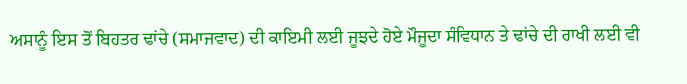ਅਸਾਨੂੰ ਇਸ ਤੋਂ ਬਿਹਤਰ ਢਾਂਚੇ (ਸਮਾਜਵਾਦ) ਦੀ ਕਾਇਮੀ ਲਈ ਜੂਝਦੇ ਹੋਏ ਮੌਜੂਦਾ ਸੰਵਿਧਾਨ ਤੇ ਢਾਂਚੇ ਦੀ ਰਾਖੀ ਲਈ ਵੀ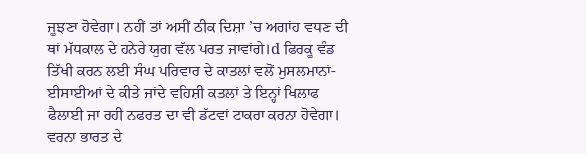ਜੂਝਣਾ ਹੋਵੇਗਾ। ਨਹੀਂ ਤਾਂ ਅਸੀਂ ਠੀਕ ਦਿਸ਼ਾ ’ਚ ਅਗਾਂਹ ਵਧਣ ਦੀ ਥਾਂ ਮੱਧਕਾਲ ਦੇ ਹਨੇਰੇ ਯੁਗ ਵੱਲ ਪਰਤ ਜਾਵਾਂਗੇ।d ਫਿਰਕੂ ਵੰਡ ਤਿੱਖੀ ਕਰਨ ਲਈ ਸੰਘ ਪਰਿਵਾਰ ਦੇ ਕਾਤਲਾਂ ਵਲੋਂ ਮੁਸਲਮਾਨਾਂ-ਈਸਾਈਆਂ ਦੇ ਕੀਤੇ ਜਾਂਦੇ ਵਹਿਸ਼ੀ ਕਤਲਾਂ ਤੇ ਇਨ੍ਹਾਂ ਖਿਲਾਫ ਫੈਲਾਈ ਜਾ ਰਹੀ ਨਫਰਤ ਦਾ ਵੀ ਡੱਟਵਾਂ ਟਾਕਰਾ ਕਰਨਾ ਹੋਵੇਗਾ। ਵਰਨਾ ਭਾਰਤ ਦੇ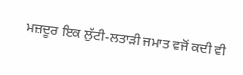ਮਜ਼ਦੂਰ ਇਕ ਲੁੱਟੀ-ਲਤਾੜੀ ਜਮਾਤ ਵਜੋਂ ਕਦੀ ਵੀ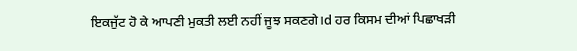ਇਕਜੁੱਟ ਹੋ ਕੇ ਆਪਣੀ ਮੁਕਤੀ ਲਈ ਨਹੀਂ ਜੂਝ ਸਕਣਗੇ।d ਹਰ ਕਿਸਮ ਦੀਆਂ ਪਿਛਾਖੜੀ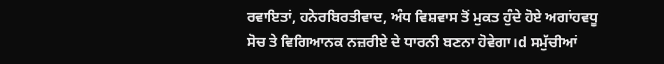ਰਵਾਇਤਾਂ, ਹਨੇਰਬਿਰਤੀਵਾਦ, ਅੰਧ ਵਿਸ਼ਵਾਸ ਤੋਂ ਮੁਕਤ ਹੁੰਦੇ ਹੋਏ ਅਗਾਂਹਵਧੂ ਸੋਚ ਤੇ ਵਿਗਿਆਨਕ ਨਜ਼ਰੀਏ ਦੇ ਧਾਰਨੀ ਬਣਨਾ ਹੋਵੇਗਾ।d ਸਮੁੱਚੀਆਂ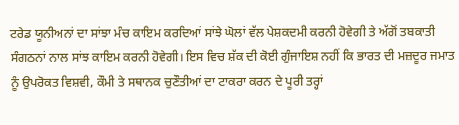ਟਰੇਡ ਯੂਨੀਅਨਾਂ ਦਾ ਸਾਂਝਾ ਮੰਚ ਕਾਇਮ ਕਰਦਿਆਂ ਸਾਂਝੇ ਘੋਲਾਂ ਵੱਲ ਪੇਸ਼ਕਦਮੀ ਕਰਨੀ ਹੋਵੇਗੀ ਤੇ ਅੱਗੋਂ ਤਬਕਾਤੀ ਸੰਗਠਨਾਂ ਨਾਲ ਸਾਂਝ ਕਾਇਮ ਕਰਨੀ ਹੋਵੇਗੀ। ਇਸ ਵਿਚ ਸ਼ੱਕ ਦੀ ਕੋਈ ਗੁੰਜਾਇਸ਼ ਨਹੀਂ ਕਿ ਭਾਰਤ ਦੀ ਮਜ਼ਦੂਰ ਜਮਾਤ ਨੂੰ ਉਪਰੋਕਤ ਵਿਸ਼ਵੀ, ਕੌਮੀ ਤੇ ਸਥਾਨਕ ਚੁਣੌਤੀਆਂ ਦਾ ਟਾਕਰਾ ਕਰਨ ਦੇ ਪੂਰੀ ਤਰ੍ਹਾਂ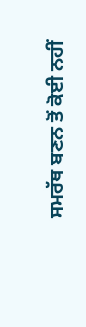ਸਮਰੱਥ ਬਣਨ ਤੋਂ ਕੋਈ ਨਹੀਂ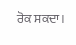ਰੋਕ ਸਕਦਾ।